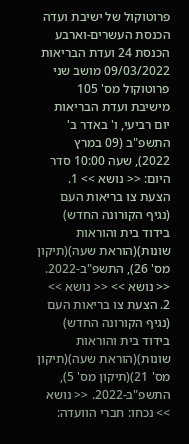פרוטוקול של ישיבת ועדה הכנסת העשרים-וארבע הכנסת 24 ועדת הבריאות 09/03/2022 מושב שני פרוטוקול מס' 105 מישיבת ועדת הבריאות יום רביעי, ו' באדר ב' התשפ"ב (09 במרץ 2022), שעה 10:00 סדר היום: << נושא >> 1. הצעת צו בריאות העם (נגיף הקורונה החדש) בידוד בית והוראות שונות)(הוראת שעה)(תיקון מס' 26), התשפ"ב-2022. << נושא >> << נושא >> 2. הצעת צו בריאות העם (נגיף הקורונה החדש) בידוד בית והוראות שונות)(הוראת שעה)(תיקון מס' 21)(תיקון מס' 5), התשפ"ב-2022. << נושא >> נכחו: חברי הוועדה: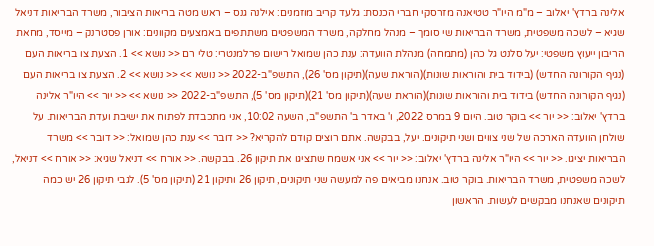אלינה ברדץ' יאלוב – מ"מ היו"ר טטיאנה מזרסקי חברי הכנסת: גלעד קריב מוזמנים: אילנה גנס – ראש מטה בריאות הציבור, משרד הבריאות דניאל שגיא – לשכה משפטית, משרד הבריאות שי סומך – מנהל מחלקה, משרד המשפטים משתתפים באמצעים מקוונים: אורן פסטרנק – מייסד, מחאת הריבון ייעוץ משפטי: יעל סלנט גל כהן (מתמחה) מנהלת הוועדה: ענת כהן שמואל רישום פרלמנטרי: טלי רם << נושא >> 1. הצעת צו בריאות העם (נגיף הקורונה החדש) (בידוד בית והוראות שונות)(הוראת שעה)(תיקון מס' 26), התשפ"ב-2022 << נושא >> << נושא >> 2. הצעת צו בריאות העם (נגיף הקורונה החדש) בידוד בית והוראות שונות)(הוראת שעה)(תיקון מס' 21)(תיקון מס' 5), התשפ"ב-2022 << נושא >> << יור >> היו"ר אלינה ברדץ' יאלוב: << יור >> בוקר טוב. היום 9 במרס 2022, ו' באדר ב' התשפ"ב, השעה 10:02, אני מתכבדת לפתוח את ישיבת ועדת הבריאות. על שולחן הוועדה הארכה של שני צווים ושני תיקונים. יעל, בבקשה. אתם רוצים קודם להקריא? << דובר >> ענת כהן שמואל: << דובר >> משרד הבריאות יציגו. << יור >> היו"ר אלינה ברדץ' יאלוב: << יור >> אני אשמח שתציגו את תיקון 26. בבקשה. << אורח >> דניאל שגיא: << אורח >> דניאל, לשכה משפטית, משרד הבריאות. בוקר טוב. אנחנו מביאים פה למעשה שני תיקונים, תיקון 26 ותיקון 21 (תיקון מס' 5). לגבי תיקון 26 יש כמה תיקונים שאנחנו מבקשים לעשות. הראשון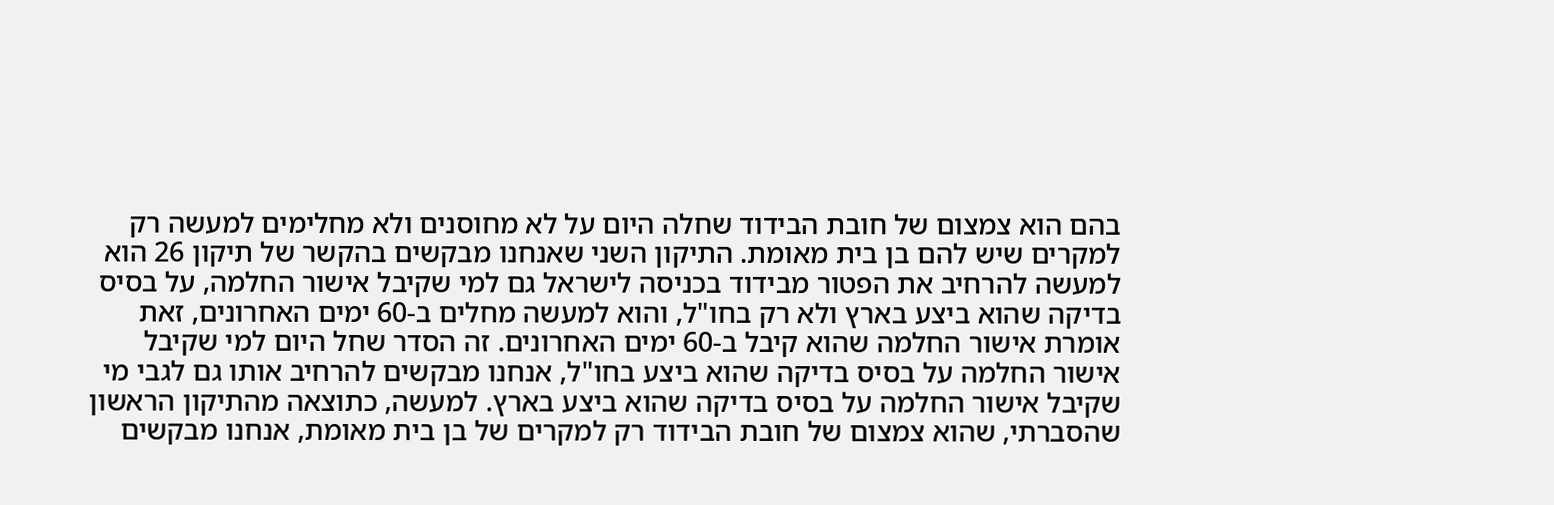בהם הוא צמצום של חובת הבידוד שחלה היום על לא מחוסנים ולא מחלימים למעשה רק למקרים שיש להם בן בית מאומת. התיקון השני שאנחנו מבקשים בהקשר של תיקון 26 הוא למעשה להרחיב את הפטור מבידוד בכניסה לישראל גם למי שקיבל אישור החלמה, על בסיס בדיקה שהוא ביצע בארץ ולא רק בחו"ל, והוא למעשה מחלים ב-60 ימים האחרונים, זאת אומרת אישור החלמה שהוא קיבל ב-60 ימים האחרונים. זה הסדר שחל היום למי שקיבל אישור החלמה על בסיס בדיקה שהוא ביצע בחו"ל, אנחנו מבקשים להרחיב אותו גם לגבי מי שקיבל אישור החלמה על בסיס בדיקה שהוא ביצע בארץ. למעשה, כתוצאה מהתיקון הראשון שהסברתי, שהוא צמצום של חובת הבידוד רק למקרים של בן בית מאומת, אנחנו מבקשים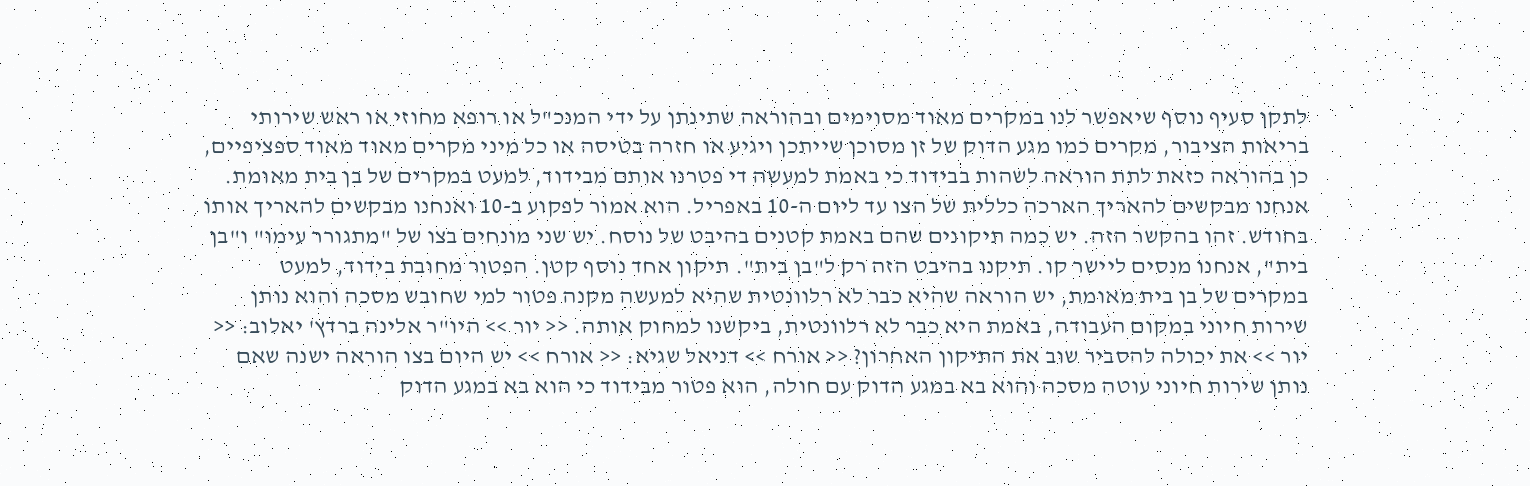לתקן סעיף נוסף שיאפשר לנו במקרים מאוד מסוימים ובהוראה שתינתן על ידי המנכ"ל או רופא מחוזי או ראש שירותי בריאות הציבור, מקרים כמו מגע הדוק של זן מסוכן שייתכן ויגיע או חזרה בטיסה או כל מיני מקרים מאוד מאוד ספציפיים, כן בהוראה כזאת לתת הוראה לשהות בבידוד כי באמת למעשה די פטרנו אותם מבידוד, למעט במקרים של בן בית מאומת. אנחנו מבקשים להאריך הארכה כללית של הצו עד ליום ה-10 באפריל. הוא אמור לפקוע ב-10 ואנחנו מבקשים להאריך אותו בחודש. זהו בהקשר הזה. יש כמה תיקונים שהם באמת קטנים בהיבט של נוסח. יש שני מונחים בצו של "מתגורר עימו" ו"בן בית", אנחנו מנסים ליישר קו. תיקנו בהיבט הזה רק ל"בן בית". תיקון אחד נוסף קטן. הפטור מחובת בידוד, למעט במקרים של בן בית מאומת, יש הוראה שהיא כבר לא רלוונטית שהיא למעשה מקנה פטור למי שחובש מסכה והוא נותן שירות חיוני במקום העבודה, באמת היא כבר לא רלוונטית, ביקשנו למחוק אותה. << יור >> היו"ר אלינה ברדץ' יאלוב: << יור >> את יכולה להסביר שוב את התיקון האחרון? << אורח >> דניאל שגיא: << אורח >> יש היום בצו הוראה ישנה שאם נותן שירות חיוני עוטה מסכה והוא בא במגע הדוק עם חולה, הוא פטור מבידוד כי הוא בא במגע הדוק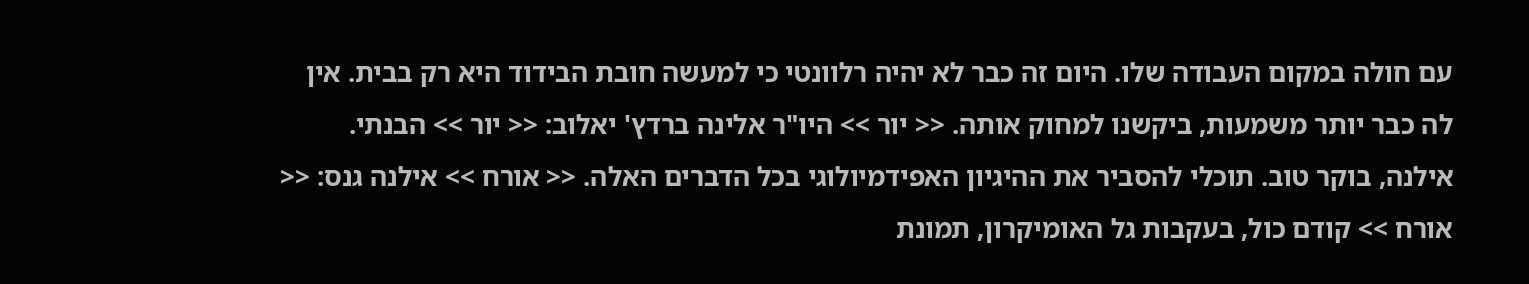עם חולה במקום העבודה שלו. היום זה כבר לא יהיה רלוונטי כי למעשה חובת הבידוד היא רק בבית. אין לה כבר יותר משמעות, ביקשנו למחוק אותה. << יור >> היו"ר אלינה ברדץ' יאלוב: << יור >> הבנתי. אילנה, בוקר טוב. תוכלי להסביר את ההיגיון האפידמיולוגי בכל הדברים האלה. << אורח >> אילנה גנס: << אורח >> קודם כול, בעקבות גל האומיקרון, תמונת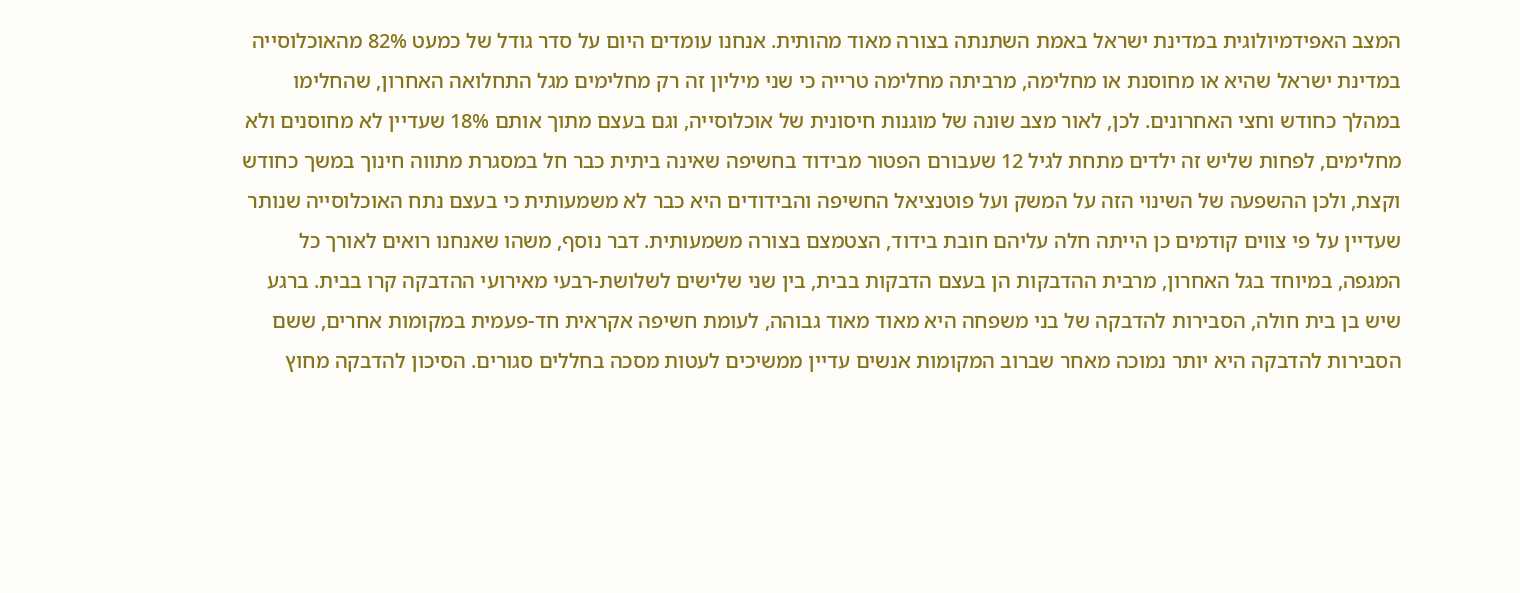המצב האפידמיולוגית במדינת ישראל באמת השתנתה בצורה מאוד מהותית. אנחנו עומדים היום על סדר גודל של כמעט 82% מהאוכלוסייה במדינת ישראל שהיא או מחוסנת או מחלימה, מרביתה מחלימה טרייה כי שני מיליון זה רק מחלימים מגל התחלואה האחרון, שהחלימו במהלך כחודש וחצי האחרונים. לכן, לאור מצב שונה של מוגנות חיסונית של אוכלוסייה, וגם בעצם מתוך אותם 18% שעדיין לא מחוסנים ולא מחלימים, לפחות שליש זה ילדים מתחת לגיל 12 שעבורם הפטור מבידוד בחשיפה שאינה ביתית כבר חל במסגרת מתווה חינוך במשך כחודש וקצת, ולכן ההשפעה של השינוי הזה על המשק ועל פוטנציאל החשיפה והבידודים היא כבר לא משמעותית כי בעצם נתח האוכלוסייה שנותר שעדיין על פי צווים קודמים כן הייתה חלה עליהם חובת בידוד, הצטמצם בצורה משמעותית. דבר נוסף, משהו שאנחנו רואים לאורך כל המגפה, במיוחד בגל האחרון, מרבית ההדבקות הן בעצם הדבקות בבית, בין שני שלישים לשלושת-רבעי מאירועי ההדבקה קרו בבית. ברגע שיש בן בית חולה, הסבירות להדבקה של בני משפחה היא מאוד מאוד גבוהה, לעומת חשיפה אקראית חד-פעמית במקומות אחרים, ששם הסבירות להדבקה היא יותר נמוכה מאחר שברוב המקומות אנשים עדיין ממשיכים לעטות מסכה בחללים סגורים. הסיכון להדבקה מחוץ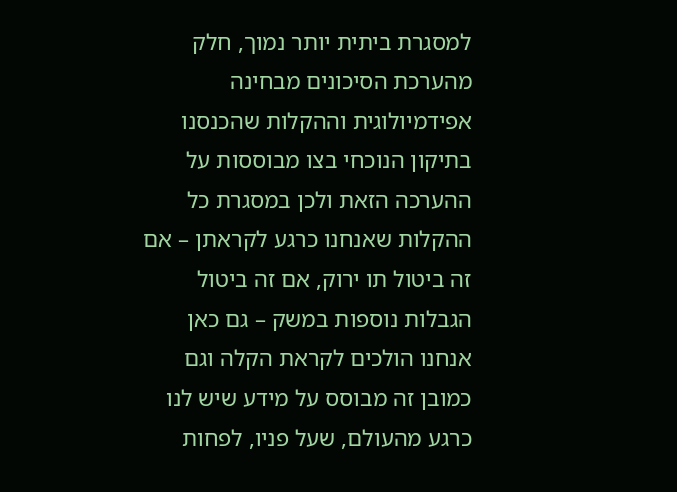למסגרת ביתית יותר נמוך, חלק מהערכת הסיכונים מבחינה אפידמיולוגית וההקלות שהכנסנו בתיקון הנוכחי בצו מבוססות על ההערכה הזאת ולכן במסגרת כל ההקלות שאנחנו כרגע לקראתן – אם זה ביטול תו ירוק, אם זה ביטול הגבלות נוספות במשק – גם כאן אנחנו הולכים לקראת הקלה וגם כמובן זה מבוסס על מידע שיש לנו כרגע מהעולם, שעל פניו, לפחות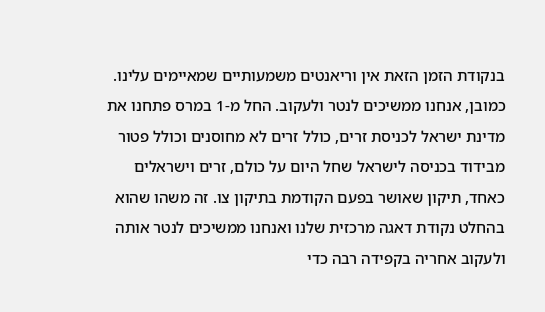בנקודת הזמן הזאת אין וריאנטים משמעותיים שמאיימים עלינו. כמובן, אנחנו ממשיכים לנטר ולעקוב. החל מ-1 במרס פתחנו את מדינת ישראל לכניסת זרים, כולל זרים לא מחוסנים וכולל פטור מבידוד בכניסה לישראל שחל היום על כולם, זרים וישראלים כאחד, תיקון שאושר בפעם הקודמת בתיקון צו. זה משהו שהוא בהחלט נקודת דאגה מרכזית שלנו ואנחנו ממשיכים לנטר אותה ולעקוב אחריה בקפידה רבה כדי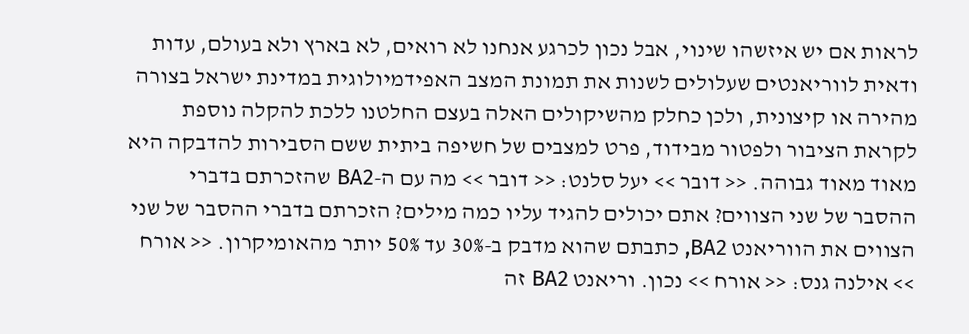לראות אם יש איזשהו שינוי, אבל נכון לכרגע אנחנו לא רואים, לא בארץ ולא בעולם, עדות ודאית לווריאנטים שעלולים לשנות את תמונת המצב האפידמיולוגית במדינת ישראל בצורה מהירה או קיצונית, ולכן כחלק מהשיקולים האלה בעצם החלטנו ללכת להקלה נוספת לקראת הציבור ולפטור מבידוד, פרט למצבים של חשיפה ביתית ששם הסבירות להדבקה היא מאוד מאוד גבוהה. << דובר >> יעל סלנט: << דובר >> מה עם ה-BA2 שהזכרתם בדברי ההסבר של שני הצווים? אתם יכולים להגיד עליו כמה מילים? הזכרתם בדברי ההסבר של שני הצווים את הווריאנט BA2, כתבתם שהוא מדבק ב-30% עד 50% יותר מהאומיקרון. << אורח >> אילנה גנס: << אורח >> נכון. וריאנט BA2 זה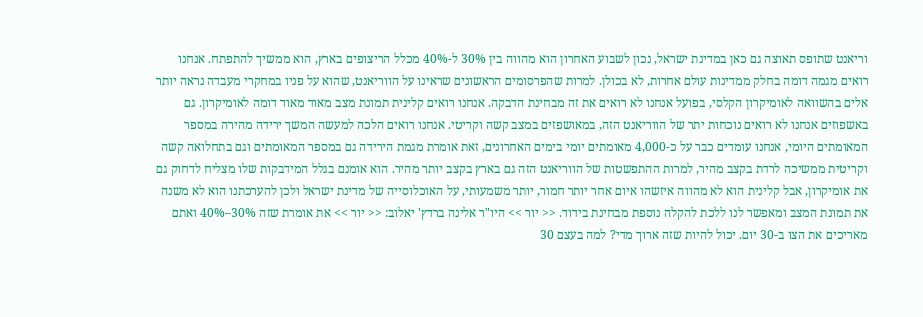וריאנט שתופס תאוצה גם כאן במדינת ישראל, נכון לשבוע האחרון הוא מהווה בין 30% ל-40% מכלל הריצופים בארץ, הוא ממשיך להתפתח. אנחנו רואים מגמה דומה בחלק ממדינות עולם אחרות, לא בכולן. למרות שהפרסומים הראשונים שראינו על הווריאנט, שהוא על פניו במחקרי מעבדה נראה יותר אלים בהשוואה לאומיקרון הקלסי, בפועל אנחנו לא רואים את זה מבחינת הדבקה. אנחנו רואים קלינית תמונת מצב מאוד מאוד דומה לאומיקרון. גם באשפוזים אנחנו לא רואים נוכחות יתר של הווריאנט הזה, במאושפזים במצב קשה וקריטי. אנחנו רואים הלכה למעשה המשך ירידה מהירה במספר המאומתים היומי, אנחנו עומדים כבר על כ-4,000 מאומתים יומי בימים האחרונים, זאת אומרת מגמת הירידה גם במספר המאומתים וגם בתחלואה קשה וקריטית ממשיכה לרדת בקצב מהיר, למרות ההתפשטות של הווריאנט הזה גם בארץ בקצב יותר מהיר. הוא אומנם בגלל המידבקות שלו מצליח לדחוק גם את אומיקרון, אבל קלינית הוא לא מהווה איזשהו איום אחר יותר חמור, יותר משמעותי, על האוכלוסייה של מדינת ישראל ולכן להערכתנו הוא לא משנה את תמונת המצב ומאפשר לנו ללכת להקלה נוספת מבחינת בידוד. << יור >> היו"ר אלינה ברדץ' יאלוב: << יור >> את אומרת שזה 30%–40% ואתם מאריכים את הצו ב-30 יום. יכול להיות שזה ארוך מדי? למה בעצם 30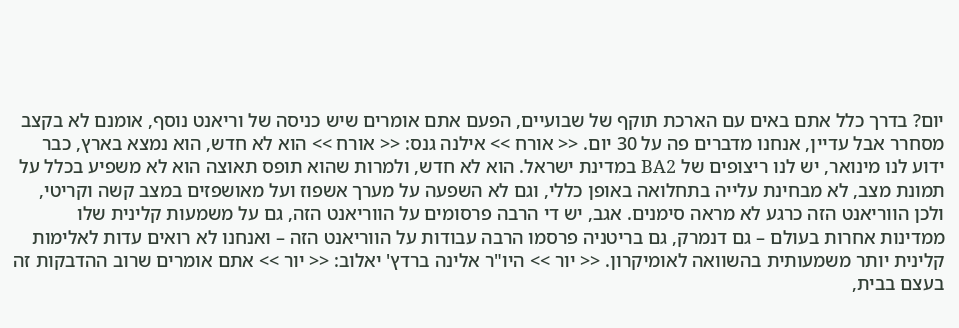יום? בדרך כלל אתם באים עם הארכת תוקף של שבועיים, הפעם אתם אומרים שיש כניסה של וריאנט נוסף, אומנם לא בקצב מסחרר אבל עדיין, אנחנו מדברים פה על 30 יום. << אורח >> אילנה גנס: << אורח >> הוא לא חדש, הוא נמצא בארץ, כבר ידוע לנו מינואר, יש לנו ריצופים של BA2 במדינת ישראל. הוא לא חדש, ולמרות שהוא תופס תאוצה הוא לא משפיע בכלל על תמונת מצב, לא מבחינת עלייה בתחלואה באופן כללי, וגם לא השפעה על מערך אשפוז ועל מאושפזים במצב קשה וקריטי, ולכן הווריאנט הזה כרגע לא מראה סימנים. אגב, יש די הרבה פרסומים על הווריאנט הזה, גם על משמעות קלינית שלו ממדינות אחרות בעולם – גם דנמרק, גם בריטניה פרסמו הרבה עבודות על הווריאנט הזה – ואנחנו לא רואים עדות לאלימות קלינית יותר משמעותית בהשוואה לאומיקרון. << יור >> היו"ר אלינה ברדץ' יאלוב: << יור >> אתם אומרים שרוב ההדבקות זה בעצם בבית,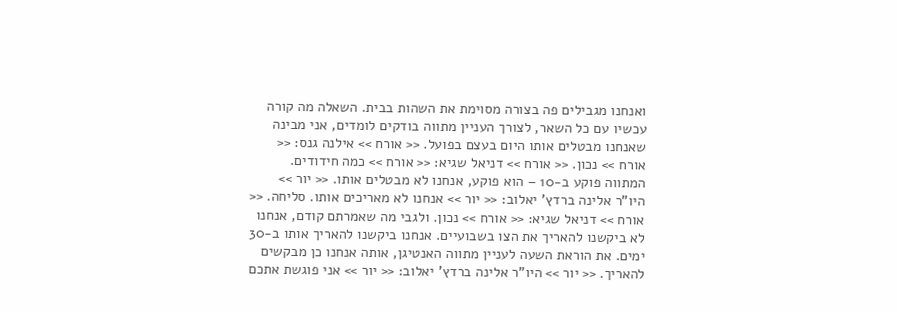ואנחנו מגבילים פה בצורה מסוימת את השהות בבית. השאלה מה קורה עכשיו עם כל השאר, לצורך העניין מתווה בודקים לומדים, אני מבינה שאנחנו מבטלים אותו היום בעצם בפועל. << אורח >> אילנה גנס: << אורח >> נכון. << אורח >> דניאל שגיא: << אורח >> כמה חידודים. המתווה פוקע ב-10 – הוא פוקע, אנחנו לא מבטלים אותו. << יור >> היו"ר אלינה ברדץ' יאלוב: << יור >> אנחנו לא מאריכים אותו. סליחה. << אורח >> דניאל שגיא: << אורח >> נכון. ולגבי מה שאמרתם קודם, אנחנו לא ביקשנו להאריך את הצו בשבועיים. אנחנו ביקשנו להאריך אותו ב-30 ימים. את הוראת השעה לעניין מתווה האנטיגן, אותה אנחנו כן מבקשים להאריך. << יור >> היו"ר אלינה ברדץ' יאלוב: << יור >> אני פוגשת אתכם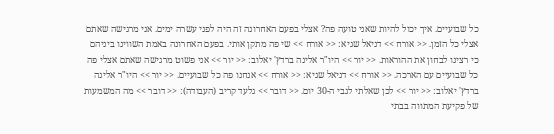כל שבועיים. איך יכול להיות שאני טועה פה? אצלי בפעם האחרונה זה היה לפני עשרה ימים. אני מרגישה שאתם אצלי כל הזמן. << אורח >> דניאל שגיא: << אורח >> שי פה מתקן אותי. בפעם האחרונה באמת השווינו ביניהם כי רצינו לבחון את ההוראות. << יור >> היו"ר אלינה ברדץ' יאלוב: << יור >> אני פשוט מרגישה שאתם אצלי פה כל שבועיים עם הארכה. << אורח >> דניאל שגיא: << אורח >> אנחנו פה כל שבועיים. << יור >> היו"ר אלינה ברדץ' יאלוב: << יור >> לכן שאלתי לגבי ה-30 יום. << דובר >> גלעד קריב (העבודה): << דובר >> מה המשמעות של פקיעת המתווה בבתי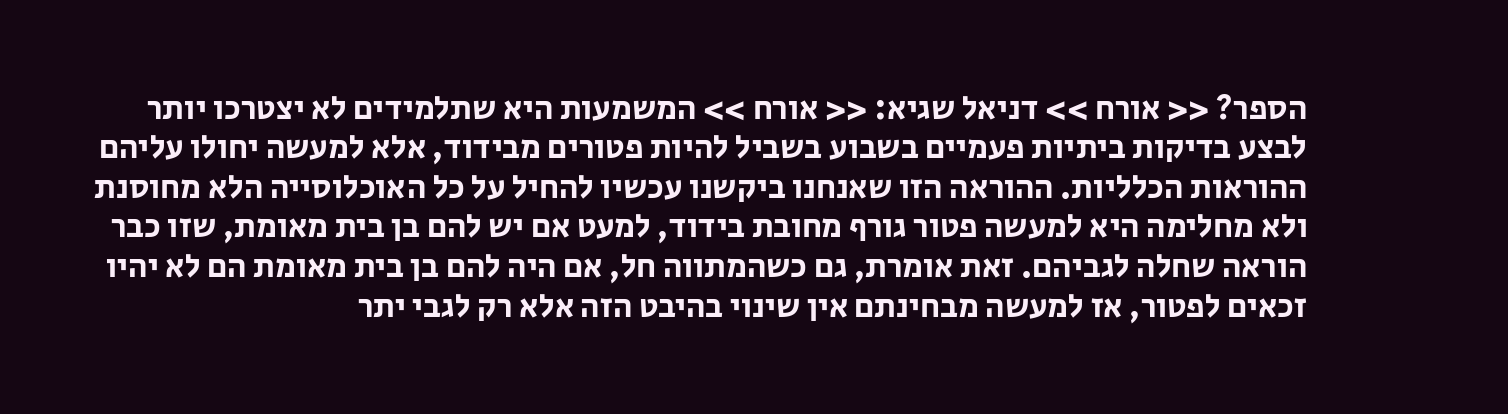הספר? << אורח >> דניאל שגיא: << אורח >> המשמעות היא שתלמידים לא יצטרכו יותר לבצע בדיקות ביתיות פעמיים בשבוע בשביל להיות פטורים מבידוד, אלא למעשה יחולו עליהם ההוראות הכלליות. ההוראה הזו שאנחנו ביקשנו עכשיו להחיל על כל האוכלוסייה הלא מחוסנת ולא מחלימה היא למעשה פטור גורף מחובת בידוד, למעט אם יש להם בן בית מאומת, שזו כבר הוראה שחלה לגביהם. זאת אומרת, גם כשהמתווה חל, אם היה להם בן בית מאומת הם לא יהיו זכאים לפטור, אז למעשה מבחינתם אין שינוי בהיבט הזה אלא רק לגבי יתר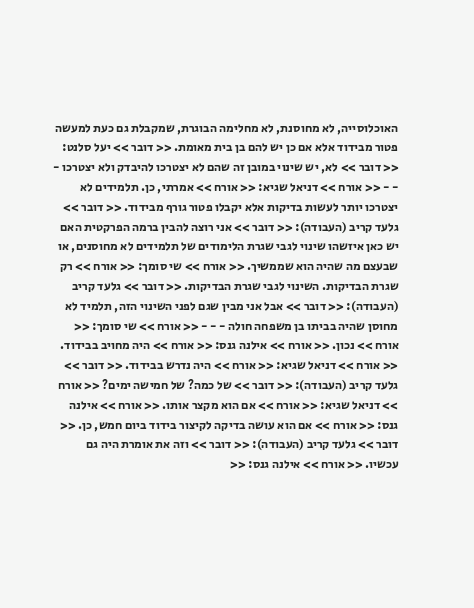האוכלוסייה, לא מחוסנת, לא מחלימה הבוגרת, שמקבלת גם כעת למעשה פטור מבידוד אלא אם כן יש להם בן בית מאומת. << דובר >> יעל סלנט: << דובר >> לא, יש שינוי במובן זה שהם לא יצטרכו להיבדק ולא יצטרכו - - - << אורח >> דניאל שגיא: << אורח >> אמרתי, כן. תלמידים לא יצטרכו יותר לעשות בדיקות אלא יקבלו פטור גורף מבידוד. << דובר >> גלעד קריב (העבודה): << דובר >> אני רוצה להבין ברמה הפרקטית האם יש כאן איזשהו שינוי לגבי שגרת הלימודים של תלמידים לא מחוסנים, או שבעצם מה שהיה הוא שממשיך. << אורח >> שי סומך: << אורח >> רק שגרת הבדיקות. השינוי לגבי שגרת הבדיקות. << דובר >> גלעד קריב (העבודה): << דובר >> אבל אני מבין שגם לפני השינוי הזה, תלמיד לא מחוסן שהיה בביתו בן משפחה חולה - - - << אורח >> שי סומך: << אורח >> נכון. << אורח >> אילנה גנס: << אורח >> היה מחויב בבידוד. << אורח >> דניאל שגיא: << אורח >> היה נדרש בבידוד. << דובר >> גלעד קריב (העבודה): << דובר >> של כמה? של חמישה ימים? << אורח >> דניאל שגיא: << אורח >> אם הוא מקצר אותו. << אורח >> אילנה גנס: << אורח >> אם הוא עושה בדיקה לקיצור בידוד ביום חמש, כן. << דובר >> גלעד קריב (העבודה): << דובר >> וזה את אומרת היה גם עכשיו. << אורח >> אילנה גנס: <<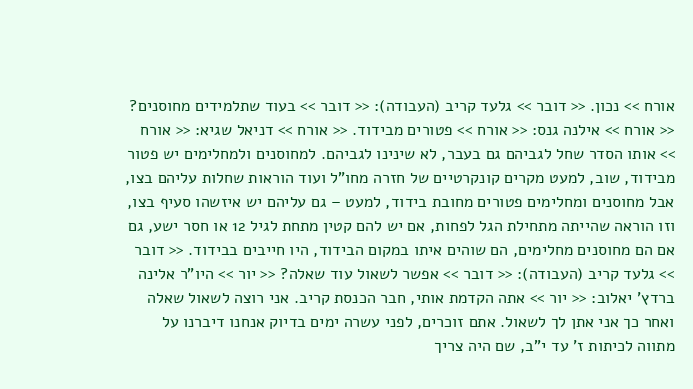אורח >> נכון. << דובר >> גלעד קריב (העבודה): << דובר >> בעוד שתלמידים מחוסנים? << אורח >> אילנה גנס: << אורח >> פטורים מבידוד. << אורח >> דניאל שגיא: << אורח >> אותו הסדר שחל לגביהם גם בעבר, לא שינינו לגביהם. למחוסנים ולמחלימים יש פטור מבידוד, שוב, למעט מקרים קונקרטיים של חזרה מחו"ל ועוד הוראות שחלות עליהם בצו, אבל מחוסנים ומחלימים פטורים מחובת בידוד, למעט – גם עליהם יש איזשהו סעיף בצו, וזו הוראה שהייתה מתחילת הגל לפחות, אם יש להם קטין מתחת לגיל 12 או חסר ישע, גם אם הם מחוסנים מחלימים, הם שוהים איתו במקום הבידוד, היו חייבים בבידוד. << דובר >> גלעד קריב (העבודה): << דובר >> אפשר לשאול עוד שאלה? << יור >> היו"ר אלינה ברדץ' יאלוב: << יור >> אתה הקדמת אותי, חבר הכנסת קריב. אני רוצה לשאול שאלה ואחר כך אני אתן לך לשאול. אתם זוכרים, לפני עשרה ימים בדיוק אנחנו דיברנו על מתווה לכיתות ז' עד י"ב, שם היה צריך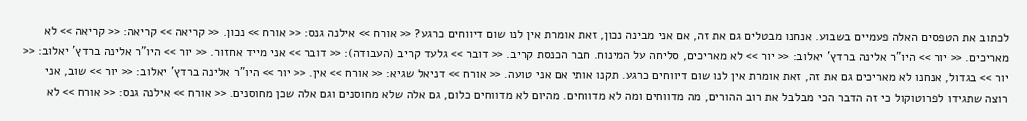לכתוב את הטפסים האלה פעמיים בשבוע. אנחנו מבטלים גם את זה, אם אני מבינה נכון, זאת אומרת אין לנו שום דיווחים כרגע? << אורח >> אילנה גנס: << אורח >> נכון. << קריאה >> קריאה: << קריאה >> לא מאריכים. << יור >> היו"ר אלינה ברדץ' יאלוב: << יור >> לא מאריכים, סליחה על המינוח. חבר הכנסת קריב. << דובר >> גלעד קריב (העבודה): << דובר >> אני מייד אחזור. << יור >> היו"ר אלינה ברדץ' יאלוב: << יור >> בגדול, אנחנו לא מאריכים גם את זה, זאת אומרת אין לנו שום דיווחים כרגע. תקנו אותי אם אני טועה. << אורח >> דניאל שגיא: << אורח >> אין. << יור >> היו"ר אלינה ברדץ' יאלוב: << יור >> שוב, אני רוצה שתגידו לפרוטוקול כי זה הדבר הכי מבלבל את רוב ההורים, מה מדווחים ומה לא מדווחים. מהיום לא מדווחים כלום, גם אלה שלא מחוסנים וגם אלה שכן מחוסנים. << אורח >> אילנה גנס: << אורח >> לא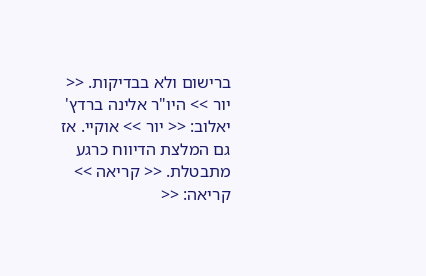ברישום ולא בבדיקות. << יור >> היו"ר אלינה ברדץ' יאלוב: << יור >> אוקיי. אז גם המלצת הדיווח כרגע מתבטלת. << קריאה >> קריאה: <<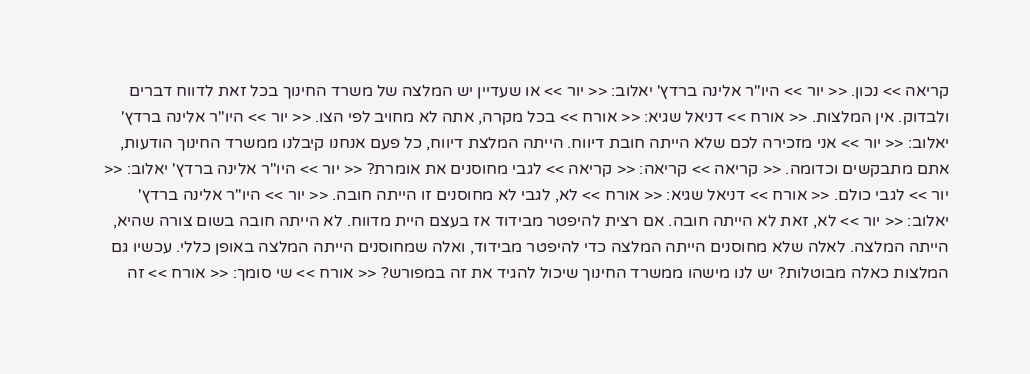קריאה >> נכון. << יור >> היו"ר אלינה ברדץ' יאלוב: << יור >> או שעדיין יש המלצה של משרד החינוך בכל זאת לדווח דברים ולבדוק. אין המלצות. << אורח >> דניאל שגיא: << אורח >> בכל מקרה, אתה לא מחויב לפי הצו. << יור >> היו"ר אלינה ברדץ' יאלוב: << יור >> אני מזכירה לכם שלא הייתה חובת דיווח. הייתה המלצת דיווח, כל פעם אנחנו קיבלנו ממשרד החינוך הודעות, אתם מתבקשים וכדומה. << קריאה >> קריאה: << קריאה >> לגבי מחוסנים את אומרת? << יור >> היו"ר אלינה ברדץ' יאלוב: << יור >> לגבי כולם. << אורח >> דניאל שגיא: << אורח >> לא, לגבי לא מחוסנים זו הייתה חובה. << יור >> היו"ר אלינה ברדץ' יאלוב: << יור >> לא, זאת לא הייתה חובה. אם רצית להיפטר מבידוד אז בעצם היית מדווח. לא הייתה חובה בשום צורה שהיא, הייתה המלצה. לאלה שלא מחוסנים הייתה המלצה כדי להיפטר מבידוד, ואלה שמחוסנים הייתה המלצה באופן כללי. עכשיו גם המלצות כאלה מבוטלות? יש לנו מישהו ממשרד החינוך שיכול להגיד את זה במפורש? << אורח >> שי סומך: << אורח >> זה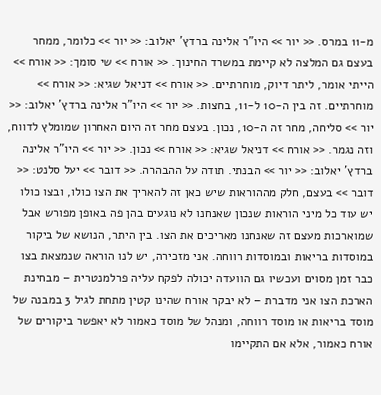מ-11 במרס. << יור >> היו"ר אלינה ברדץ' יאלוב: << יור >> כלומר, ממחר בעצם גם המלצה לא קיימת במשרד החינוך. << אורח >> שי סומך: << אורח >> הייתי אומר, ליתר דיוק, מוחרתיים. << אורח >> דניאל שגיא: << אורח >> מוחרתיים. זה בין ה-10 ל-11, בחצות. << יור >> היו"ר אלינה ברדץ' יאלוב: << יור >> סליחה, מחר זה ה-10, נכון. בעצם מחר זה היום האחרון שמומלץ לדווח, וזה נגמר. << אורח >> דניאל שגיא: << אורח >> נכון. << יור >> היו"ר אלינה ברדץ' יאלוב: << יור >> הבנתי. תודה על ההבהרה. << דובר >> יעל סלנט: << דובר >> בעצם, חלק מההוראות שיש כאן זה להאריך את הצו כולו, ובצו כולו יש עוד כל מיני הוראות שנכון שאנחנו לא נוגעים בהן פה באופן מפורש אבל שמוארכות מעצם זה שאנחנו מאריכים את הצו. בין היתר, הנושא של ביקור במוסדות בריאות ובמוסדות רווחה. אני מזכירה, יש לנו הוראה שנמצאת בצו כבר זמן מסוים ועכשיו גם הוועדה יכולה לפקח עליה פרלמנטרית – מבחינת הארכת הצו אני מדברת – לא יבקר אורח שהינו קטין מתחת לגיל 3 במבנה של מוסד בריאות או מוסד רווחה, ומנהל של מוסד כאמור לא יאפשר ביקורים של אורח כאמור, אלא אם התקיימו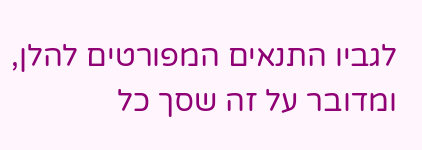לגביו התנאים המפורטים להלן, ומדובר על זה שסך כל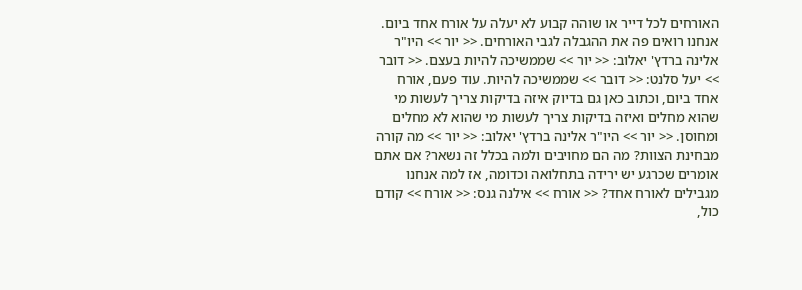האורחים לכל דייר או שוהה קבוע לא יעלה על אורח אחד ביום. אנחנו רואים פה את ההגבלה לגבי האורחים. << יור >> היו"ר אלינה ברדץ' יאלוב: << יור >> שממשיכה להיות בעצם. << דובר >> יעל סלנט: << דובר >> שממשיכה להיות. עוד פעם, אורח אחד ביום, וכתוב כאן גם בדיוק איזה בדיקות צריך לעשות מי שהוא מחלים ואיזה בדיקות צריך לעשות מי שהוא לא מחלים ומחוסן. << יור >> היו"ר אלינה ברדץ' יאלוב: << יור >> מה קורה מבחינת הצוות? מה הם מחויבים ולמה בכלל זה נשאר? אם אתם אומרים שכרגע יש ירידה בתחלואה וכדומה, אז למה אנחנו מגבילים לאורח אחד? << אורח >> אילנה גנס: << אורח >> קודם כול,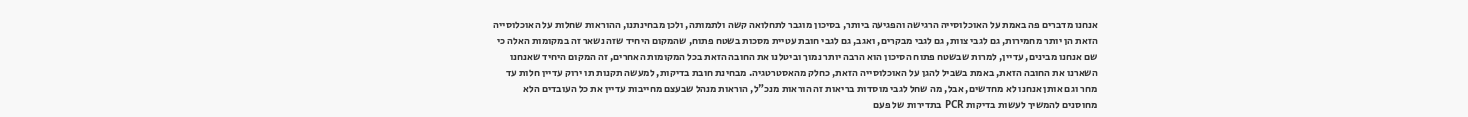אנחנו מדברים פה באמת על האוכלוסייה הרגישה והפגיעה ביותר, בסיכון מוגבר לתחלואה קשה ולתמותה, ולכן מבחינתנו, ההוראות שחלות על האוכלוסייה הזאת הן יותר מחמירות, גם לגבי צוות, גם לגבי מבקרים, ואגב, גם לגבי חובת עטיית מסכות בשטח פתוח, שהמקום היחיד שזה נשאר זה במקומות האלה כי שם אנחנו מבינים, עדיין, למרות שבשטח פתוח הסיכון הוא הרבה יותר נמוך וביטלנו את החובה הזאת בכל המקומות האחרים, זה המקום היחיד שאנחנו השארנו את החובה הזאת, באמת בשביל להגן על האוכלוסייה הזאת, כחלק מהאסטרטגיה. מבחינת חובת בדיקות, למעשה תקנות תו ירוק עדיין חלות עד מחר וגם אותן אנחנו לא מחדשים, אבל, מה שחל לגבי מוסדות בריאות זה הוראות מנכ"ל, הוראות מנהל שבעצם מחייבות עדיין את כל העובדים הלא מחוסנים להמשיך לעשות בדיקות PCR בתדירות של פעם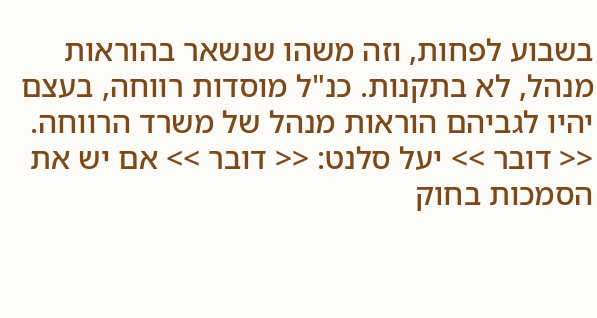בשבוע לפחות, וזה משהו שנשאר בהוראות מנהל, לא בתקנות. כנ"ל מוסדות רווחה, בעצם יהיו לגביהם הוראות מנהל של משרד הרווחה. << דובר >> יעל סלנט: << דובר >> אם יש את הסמכות בחוק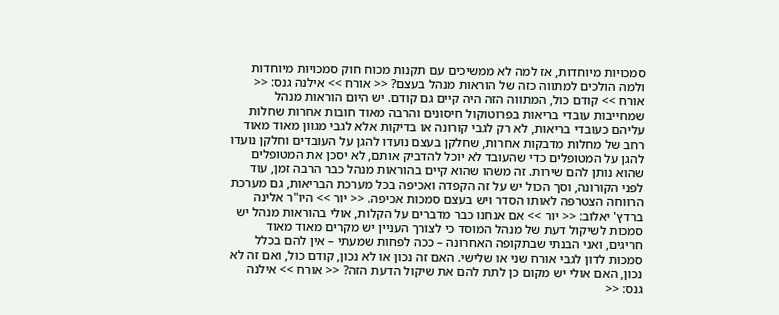סמכויות מיוחדות, אז למה לא ממשיכים עם תקנות מכוח חוק סמכויות מיוחדות ולמה הולכים למתווה כזה של הוראות מנהל בעצם? << אורח >> אילנה גנס: << אורח >> קודם כול, המתווה הזה היה קיים גם קודם. יש היום הוראות מנהל שמחייבות עובדי בריאות בפרוטוקול חיסונים והרבה מאוד חובות אחרות שחלות עליהם כעובדי בריאות, לא רק לגבי קורונה או בדיקות אלא לגבי מגוון מאוד מאוד רחב של מחלות מדבקות אחרות, שחלקן בעצם נועדו להגן על העובדים וחלקן נועדו להגן על המטופלים כדי שהעובד לא יוכל להדביק אותם, לא יסכן את המטופלים שהוא נותן להם שירות. זה משהו שהוא קיים בהוראות מנהל כבר הרבה זמן, עוד לפני הקורונה, וסך הכול יש על זה הקפדה ואכיפה בכל מערכת הבריאות, גם מערכת הרווחה הצטרפה לאותו הסדר ויש בעצם סמכות אכיפה. << יור >> היו"ר אלינה ברדץ' יאלוב: << יור >> אם אנחנו כבר מדברים על הקלות, אולי בהוראות מנהל יש סמכות לשיקול דעת של מנהל המוסד כי לצורך העניין יש מקרים מאוד מאוד חריגים, ואני הבנתי שבתקופה האחרונה – ככה לפחות שמעתי – אין להם בכלל סמכות לדון לגבי אורח שני או שלישי. האם זה נכון או לא נכון, קודם כול, ואם זה לא נכון, האם אולי יש מקום כן לתת להם את שיקול הדעת הזה? << אורח >> אילנה גנס: <<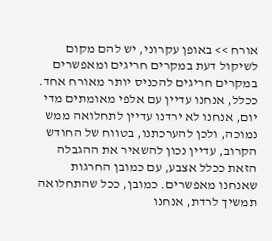אורח >> באופן עקרוני, יש להם מקום לשיקול דעת במקרים חריגים ומאפשרים במקרים חריגים להכניס יותר מאורח אחד. ככלל, אנחנו עדיין עם אלפי מאומתים מדי יום, אנחנו לא ירדנו עדיין לתחלואה ממש נמוכה, ולכן להערכתנו, בטווח של החודש הקרוב, עדיין נכון להשאיר את ההגבלה הזאת ככלל אצבע, עם כמובן החרגות שאנחנו מאפשרים. כמובן, ככל שהתחלואה תמשיך לרדת, אנחנו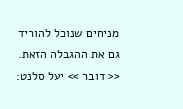מניחים שנוכל להוריד גם את ההגבלה הזאת. << דובר >> יעל סלנט: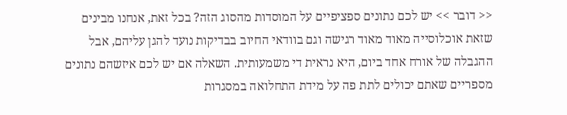<< דובר >> יש לכם נתונים ספציפיים על המוסדות מהסוג הזה? בכל זאת, אנחנו מבינים שזאת אוכלוסייה מאוד מאוד רגישה וגם בוודאי החיוב בבדיקות נועד להגן עליהם, אבל ההגבלה של אורח אחד ביום, היא נראית די משמעותית. השאלה אם יש לכם איזשהם נתונים מספריים שאתם יכולים לתת פה על מידת התחלואה במסגרות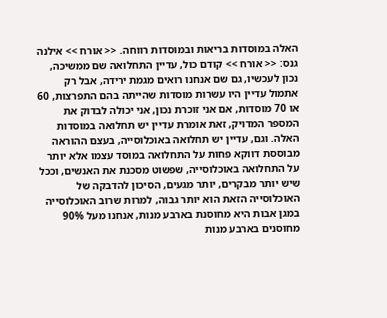האלה במוסדות בריאות ובמוסדות רווחה. << אורח >> אילנה גנס: << אורח >> קודם כול, עדיין התחלואה שם ממשיכה, נכון לעכשיו, גם שם אנחנו רואים מגמת ירידה, אבל רק אתמול עדיין היו עשרות מוסדות שהייתה בהם התפרצות, 60 או 70 מוסדות, אם אני זוכרת נכון, אני יכולה לבדוק את המספר המדויק, זאת אומרת עדיין יש תחלואה במוסדות האלה. וגם, עדיין יש תחלואה באוכלוסייה, בעצם ההוראה מבוססת דווקא פחות על התחלואה במוסד עצמו אלא יותר על התחלואה באוכלוסייה, שפשוט מסכנת את האנשים, וככל שיש יותר מבקרים, יותר מגעים, הסיכון להדבקה של האוכלוסייה הזאת הוא יותר גבוה, למרות שרוב האוכלוסייה במגן אבות היא מחוסנת בארבע מנות, אנחנו מעל 90% מחוסנים בארבע מנות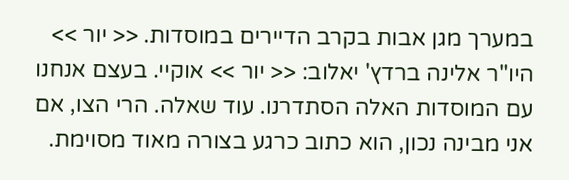במערך מגן אבות בקרב הדיירים במוסדות. << יור >> היו"ר אלינה ברדץ' יאלוב: << יור >> אוקיי. בעצם אנחנו עם המוסדות האלה הסתדרנו. עוד שאלה. הרי הצו, אם אני מבינה נכון, הוא כתוב כרגע בצורה מאוד מסוימת.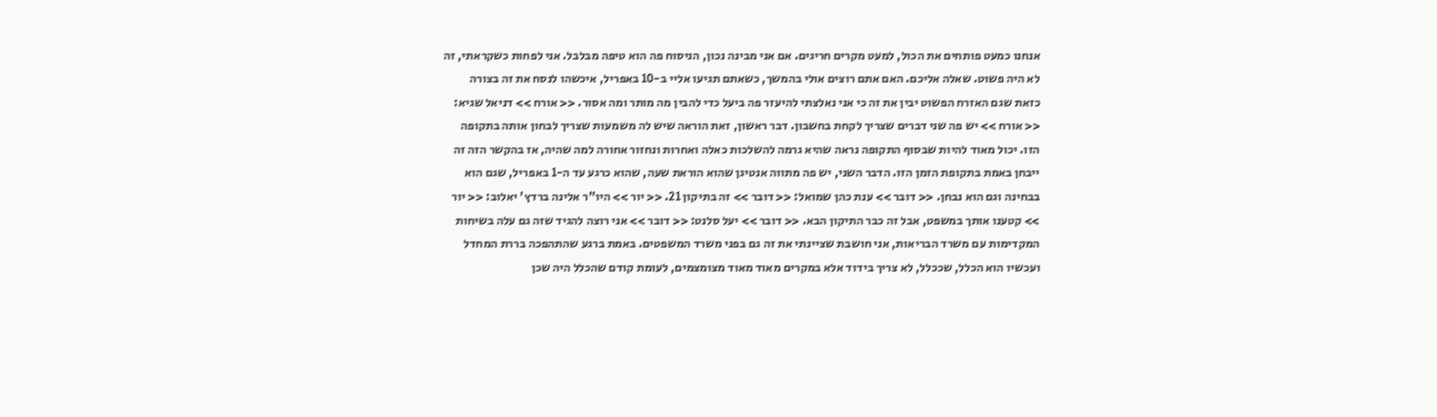אנחנו כמעט פותחים את הכול, למעט מקרים חריגים. אם אני מבינה נכון, הניסוח פה הוא טיפה מבלבל. אני לפחות כשקראתי, זה לא היה פשוט. שאלה אליכם. האם אתם רוצים אולי בהמשך, כשאתם תגיעו אליי ב-10 באפריל, איכשהו לנסח את זה בצורה כזאת שגם האזרח הפשוט יבין את זה כי אני נאלצתי להיעזר פה ביעל כדי להבין מה מותר ומה אסור. << אורח >> דניאל שגיא: << אורח >> יש פה שני דברים שצריך לקחת בחשבון. דבר ראשון, זאת הוראה שיש לה משמעות שצריך לבחון אותה בתקופה הזו. יכול מאוד להיות שבסוף התקופה נראה שהיא גרמה להשלכות כאלה ואחרות ונחזור אחורה למה שהיה, אז בהקשר הזה זה ייבחן באמת בתקופת הזמן הזו. הדבר השני, יש פה מתווה אנטיגן שהוא הוראת שעה, שהוא כרגע עד ה-1 באפריל, שגם הוא בבחינה וגם הוא נבחן. << דובר >> ענת כהן שמואל: << דובר >> זה בתיקון 21. << יור >> היו"ר אלינה ברדץ' יאלוב: << יור >> קטענו אותך במשפט, אבל זה כבר התיקון הבא. << דובר >> יעל סלנט: << דובר >> אני רוצה להגיד שזה גם עלה בשיחות המקדימות עם משרד הבריאות, אני חושבת שציינתי את זה גם בפני משרד המשפטים. באמת ברגע שהתהפכה בררת המחדל ועכשיו הוא הכלל, שככלל, לא צריך בידוד אלא במקרים מאוד מאוד מצומצמים, לעומת קודם שהכלל היה שכן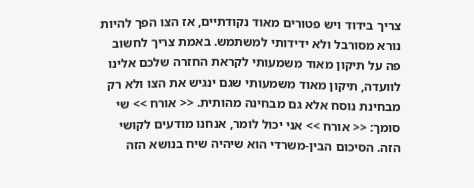צריך בידוד ויש פטורים מאוד נקודתיים, אז הצו הפך להיות נורא מסורבל ולא ידידותי למשתמש. באמת צריך לחשוב פה על תיקון מאוד משמעותי לקראת החזרה שלכם אלינו לוועדה, תיקון מאוד משמעותי שגם ינגיש את הצו ולא רק מבחינת נוסח אלא גם מבחינה מהותית. << אורח >> שי סומך: << אורח >> אני יכול לומר, אנחנו מודעים לקושי הזה. הסיכום הבין-משרדי הוא שיהיה שיח בנושא הזה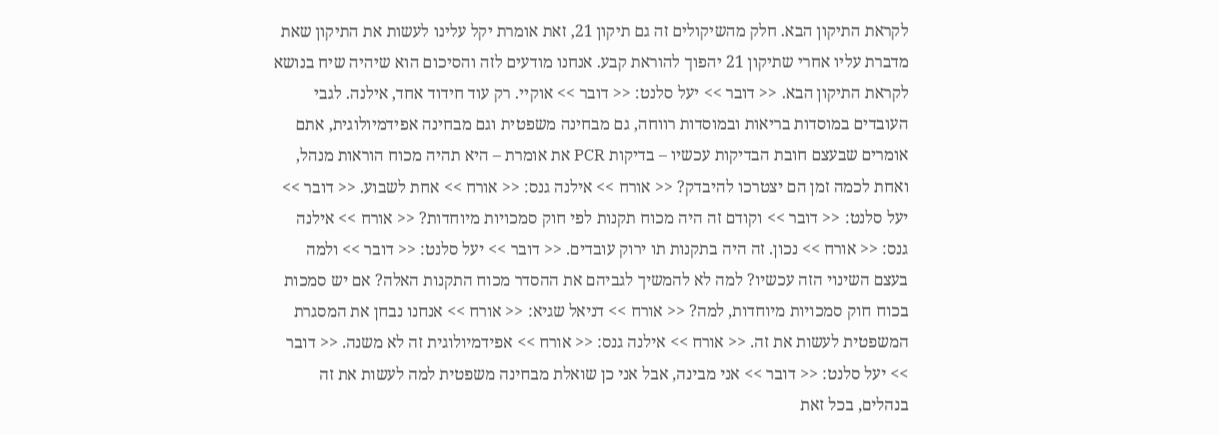לקראת התיקון הבא. חלק מהשיקולים זה גם תיקון 21, זאת אומרת יקל עלינו לעשות את התיקון שאת מדברת עליו אחרי שתיקון 21 יהפוך להוראת קבע. אנחנו מודעים לזה והסיכום הוא שיהיה שיח בנושא לקראת התיקון הבא. << דובר >> יעל סלנט: << דובר >> אוקיי. רק עוד חידוד אחד, אילנה. לגבי העובדים במוסדות בריאות ובמוסדות רווחה, גם מבחינה משפטית וגם מבחינה אפידמיולוגית, אתם אומרים שבעצם חובת הבדיקות עכשיו – בדיקות PCR את אומרת – היא תהיה מכוח הוראות מנהל, ואחת לכמה זמן הם יצטרכו להיבדק? << אורח >> אילנה גנס: << אורח >> אחת לשבוע. << דובר >> יעל סלנט: << דובר >> וקודם זה היה מכוח תקנות לפי חוק סמכויות מיוחדות? << אורח >> אילנה גנס: << אורח >> נכון. זה היה בתקנות תו ירוק עובדים. << דובר >> יעל סלנט: << דובר >> ולמה בעצם השינוי הזה עכשיו? למה לא להמשיך לגביהם את ההסדר מכוח התקנות האלה? אם יש סמכות בכוח חוק סמכויות מיוחדות, למה? << אורח >> דניאל שגיא: << אורח >> אנחנו נבחן את המסגרת המשפטית לעשות את זה. << אורח >> אילנה גנס: << אורח >> אפידמיולוגית זה לא משנה. << דובר >> יעל סלנט: << דובר >> אני מבינה, אבל אני כן שואלת מבחינה משפטית למה לעשות את זה בנהלים, בכל זאת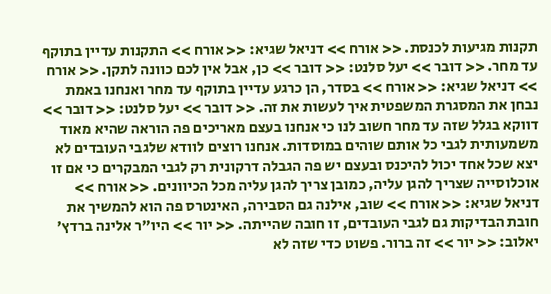תקנות מגיעות לכנסת. << אורח >> דניאל שגיא: << אורח >> התקנות עדיין בתוקף עד מחר. << דובר >> יעל סלנט: << דובר >> כן, אבל אין לכם כוונה לתקן. << אורח >> דניאל שגיא: << אורח >> בסדר, הן כרגע עדיין בתוקף עד מחר ואנחנו באמת נבחן את המסגרת המשפטית איך לעשות את זה. << דובר >> יעל סלנט: << דובר >> דווקא בגלל שזה עד מחר חשוב לנו כי אנחנו בעצם מאריכים פה הוראה שהיא מאוד משמעותית לגבי כל אותם שוהים במוסדות. אנחנו רוצים לוודא שלגבי העובדים לא יצא שכל אחד יכול להיכנס ובעצם יש פה הגבלה דרקונית רק לגבי המבקרים כי אם זו אוכלוסייה שצריך להגן עליה, כמובן צריך להגן עליה מכל הכיוונים. << אורח >> דניאל שגיא: << אורח >> שוב, אילנה גם הסבירה, האינטרס פה הוא להמשיך את חובת הבדיקות גם לגבי העובדים, זו חובה שהייתה. << יור >> היו"ר אלינה ברדץ' יאלוב: << יור >> זה ברור. פשוט כדי שזה לא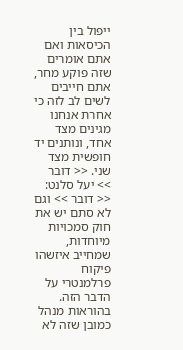ייפול בין הכיסאות ואם אתם אומרים שזה פוקע מחר, אתם חייבים לשים לב לזה כי אחרת אנחנו מגינים מצד אחד, ונותנים יד חופשית מצד שני. << דובר >> יעל סלנט: << דובר >> וגם לא סתם יש את חוק סמכויות מיוחדות, שמחייב איזשהו פיקוח פרלמנטרי על הדבר הזה. בהוראות מנהל כמובן שזה לא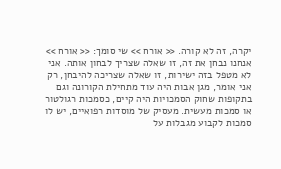יקרה, זה לא קורה. << אורח >> שי סומך: << אורח >> אנחנו נבחן את זה, זו שאלה שצריך לבחון אותה. אני לא מטפל בזה ישירות, זו שאלה שצריכה להיבחן, רק אני אומר, מגן אבות היה עוד מתחילת הקורונה וגם בתקופות שחוק הסמכויות היה קיים, כסמכות רגולטור או סמכות מעשית. מעסיק של מוסדות רפואיים, יש לו סמכות לקבוע מגבלות על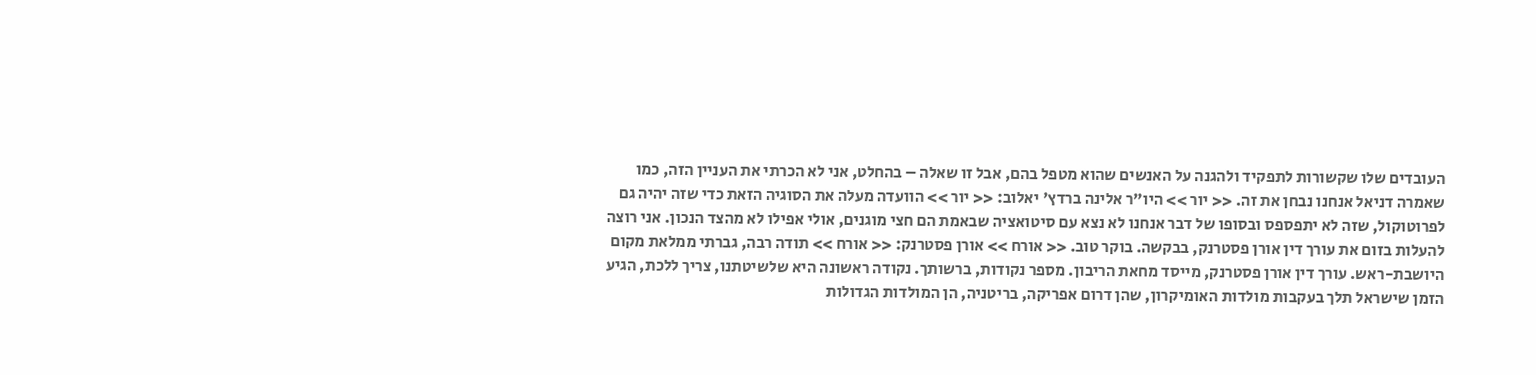העובדים שלו שקשורות לתפקיד ולהגנה על האנשים שהוא מטפל בהם, אבל זו שאלה – בהחלט, אני לא הכרתי את העניין הזה, כמו שאמרה דניאל אנחנו נבחן את זה. << יור >> היו"ר אלינה ברדץ' יאלוב: << יור >> הוועדה מעלה את הסוגיה הזאת כדי שזה יהיה גם לפרוטוקול, שזה לא יתפספס ובסופו של דבר אנחנו לא נצא עם סיטואציה שבאמת הם חצי מוגנים, אולי אפילו לא מהצד הנכון. אני רוצה להעלות בזום את עורך דין אורן פסטרנק, בבקשה. בוקר טוב. << אורח >> אורן פסטרנק: << אורח >> תודה רבה, גברתי ממלאת מקום היושבת-ראש. עורך דין אורן פסטרנק, מייסד מחאת הריבון. מספר נקודות, ברשותך. נקודה ראשונה היא שלשיטתנו, צריך ללכת, הגיע הזמן שישראל תלך בעקבות מולדות האומיקרון, שהן דרום אפריקה, בריטניה, הן המולדות הגדולות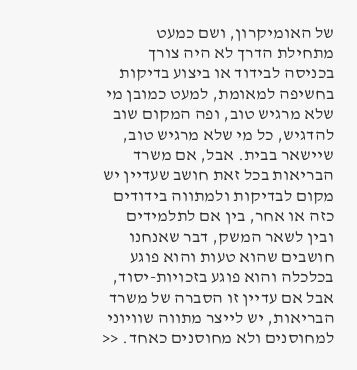של האומיקרון, ושם כמעט מתחילת הדרך לא היה צורך בכניסה לבידוד או ביצוע בדיקות בחשיפה למאומת, למעט כמובן מי שלא מרגיש טוב, ופה המקום שוב להדגיש, כל מי שלא מרגיש טוב, שיישאר בבית. אבל, אם משרד הבריאות בכל זאת חושב שעדיין יש מקום לבדיקות ולמתווה בידודים כזה או אחר, בין אם לתלמידים ובין לשאר המשק, דבר שאנחנו חושבים שהוא טעות והוא פוגע בכלכלה והוא פוגע בזכויות-יסוד, אבל אם עדיין זו הסברה של משרד הבריאות, יש לייצר מתווה שוויוני למחוסנים ולא מחוסנים כאחד. <<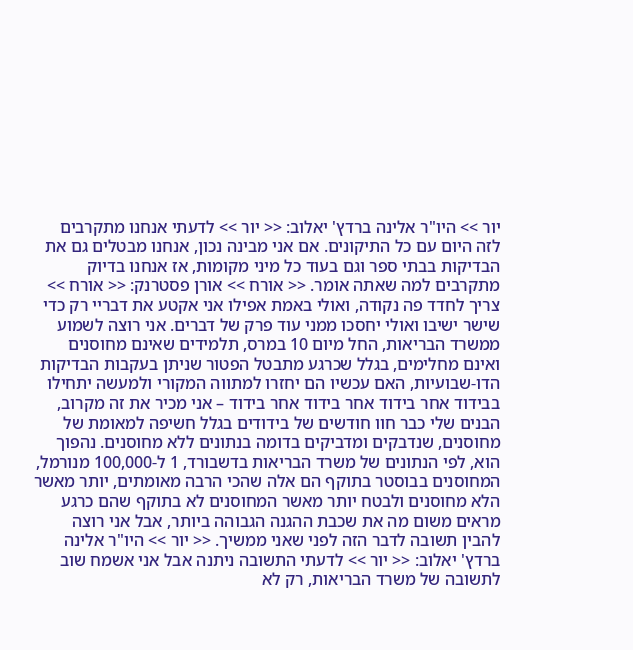יור >> היו"ר אלינה ברדץ' יאלוב: << יור >> לדעתי אנחנו מתקרבים לזה היום עם כל התיקונים. אם אני מבינה נכון, אנחנו מבטלים גם את הבדיקות בבתי ספר וגם בעוד כל מיני מקומות, אז אנחנו בדיוק מתקרבים למה שאתה אומר. << אורח >> אורן פסטרנק: << אורח >> צריך לחדד פה נקודה, ואולי באמת אפילו אני אקטע את דבריי רק כדי שישר ישיבו ואולי יחסכו ממני עוד פרק של דברים. אני רוצה לשמוע ממשרד הבריאות, החל מיום 10 במרס, תלמידים שאינם מחוסנים ואינם מחלימים, בגלל שכרגע מתבטל הפטור שניתן בעקבות הבדיקות הדו-שבועיות, האם עכשיו הם יחזרו למתווה המקורי ולמעשה יתחילו בבידוד אחר בידוד אחר בידוד אחר בידוד – אני מכיר את זה מקרוב, הבנים שלי כבר חוו חודשים של בידודים בגלל חשיפה למאומת של מחוסנים, שנדבקים ומדביקים בדומה בנתונים ללא מחוסנים. נהפוך הוא, לפי הנתונים של משרד הבריאות בדשבורד, 1 ל-100,000 מנורמל, המחוסנים בבוסטר בתוקף הם אלה שהכי הרבה מאומתים, יותר מאשר הלא מחוסנים ולבטח יותר מאשר המחוסנים לא בתוקף שהם כרגע מראים משום מה את שכבת ההגנה הגבוהה ביותר, אבל אני רוצה להבין תשובה לדבר הזה לפני שאני ממשיך. << יור >> היו"ר אלינה ברדץ' יאלוב: << יור >> לדעתי התשובה ניתנה אבל אני אשמח שוב לתשובה של משרד הבריאות, רק לא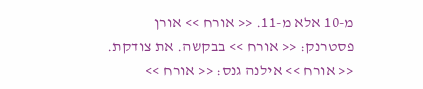מ-10 אלא מ-11. << אורח >> אורן פסטרנק: << אורח >> בבקשה. את צודקת. << אורח >> אילנה גנס: << אורח >>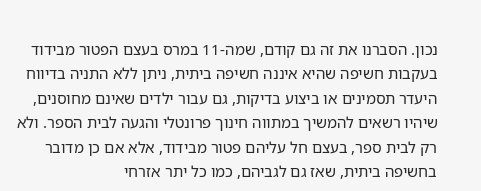נכון. הסברנו את זה גם קודם, שמה-11 במרס בעצם הפטור מבידוד בעקבות חשיפה שהיא איננה חשיפה ביתית, ניתן ללא התניה בדיווח היעדר תסמינים או ביצוע בדיקות, גם עבור ילדים שאינם מחוסנים, שיהיו רשאים להמשיך במתווה חינוך פרונטלי והגעה לבית הספר. ולא רק לבית ספר, בעצם חל עליהם פטור מבידוד, אלא אם כן מדובר בחשיפה ביתית, שאז גם לגביהם, כמו כל יתר אזרחי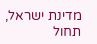מדינת ישראל, תחול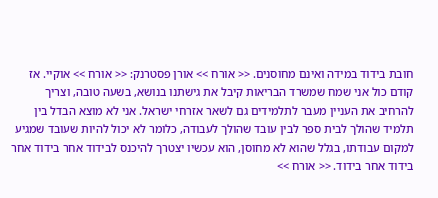חובת בידוד במידה ואינם מחוסנים. << אורח >> אורן פסטרנק: << אורח >> אוקיי. אז קודם כול אני שמח שמשרד הבריאות קיבל את גישתנו בנושא, בשעה טובה, וצריך להרחיב את העניין מעבר לתלמידים גם לשאר אזרחי ישראל. אני לא מוצא הבדל בין תלמיד שהולך לבית ספר לבין עובד שהולך לעבודה, כלומר לא יכול להיות שעובד שמגיע למקום עבודתו, בגלל שהוא לא מחוסן, הוא עכשיו יצטרך להיכנס לבידוד אחר בידוד אחר בידוד אחר בידוד. << אורח >>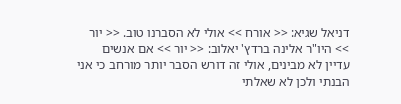דניאל שגיא: << אורח >> אולי לא הסברנו טוב. << יור >> היו"ר אלינה ברדץ' יאלוב: << יור >> אם אנשים עדיין לא מבינים, אולי זה דורש הסבר יותר מורחב כי אני הבנתי ולכן לא שאלתי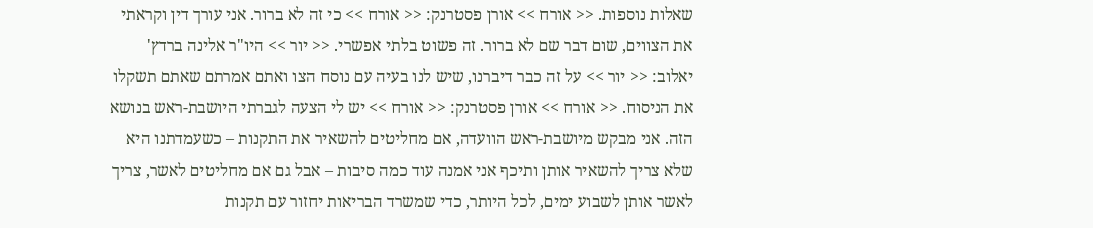שאלות נוספות. << אורח >> אורן פסטרנק: << אורח >> כי זה לא ברור. אני עורך דין וקראתי את הצווים, שום דבר שם לא ברור. זה פשוט בלתי אפשרי. << יור >> היו"ר אלינה ברדץ' יאלוב: << יור >> על זה כבר דיברנו, שיש לנו בעיה עם נוסח הצו ואתם אמרתם שאתם תשקלו את הניסוח. << אורח >> אורן פסטרנק: << אורח >> יש לי הצעה לגברתי היושבת-ראש בנושא הזה. אני מבקש מיושבת-ראש הוועדה, אם מחליטים להשאיר את התקנות – כשעמדתנו היא שלא צריך להשאיר אותן ותיכף אני אמנה עוד כמה סיבות – אבל גם אם מחליטים לאשר, צריך לאשר אותן לשבוע ימים, לכל היותר, כדי שמשרד הבריאות יחזור עם תקנות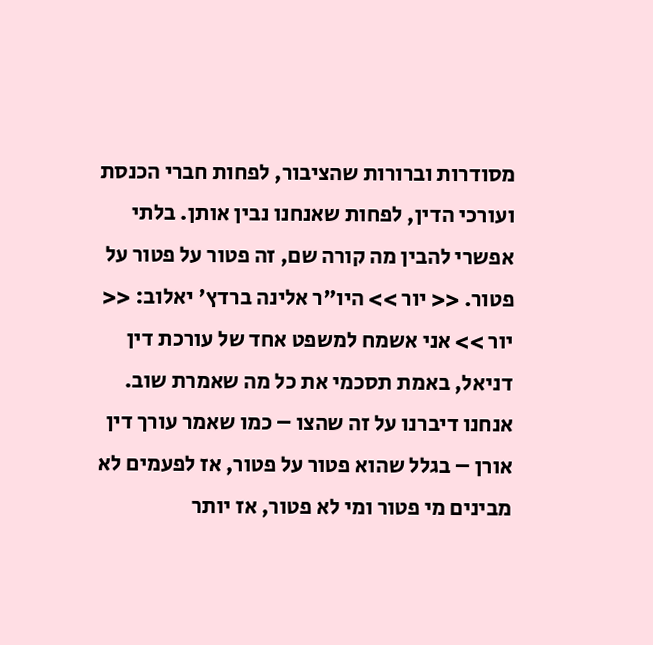מסודרות וברורות שהציבור, לפחות חברי הכנסת ועורכי הדין, לפחות שאנחנו נבין אותן. בלתי אפשרי להבין מה קורה שם, זה פטור על פטור על פטור. << יור >> היו"ר אלינה ברדץ' יאלוב: << יור >> אני אשמח למשפט אחד של עורכת דין דניאל, באמת תסכמי את כל מה שאמרת שוב. אנחנו דיברנו על זה שהצו – כמו שאמר עורך דין אורן – בגלל שהוא פטור על פטור, אז לפעמים לא מבינים מי פטור ומי לא פטור, אז יותר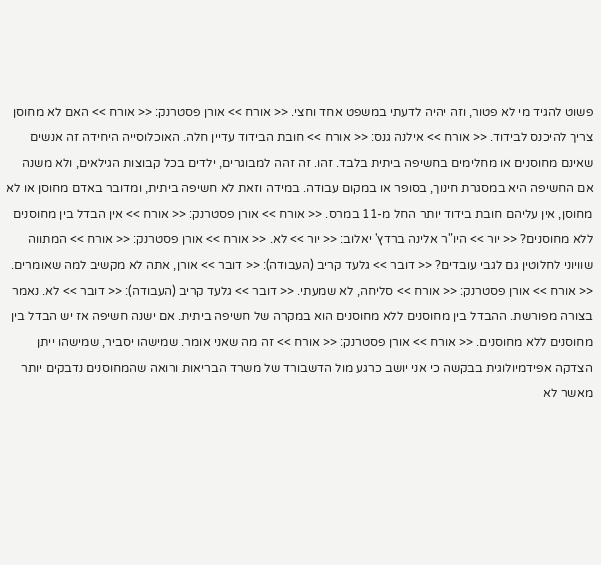פשוט להגיד מי לא פטור, וזה יהיה לדעתי במשפט אחד וחצי. << אורח >> אורן פסטרנק: << אורח >> האם לא מחוסן צריך להיכנס לבידוד. << אורח >> אילנה גנס: << אורח >> חובת הבידוד עדיין חלה. האוכלוסייה היחידה זה אנשים שאינם מחוסנים או מחלימים בחשיפה ביתית בלבד. זהו. זה זהה למבוגרים, ילדים בכל קבוצות הגילאים, ולא משנה אם החשיפה היא במסגרת חינוך, בסופר או במקום עבודה. במידה וזאת לא חשיפה ביתית, ומדובר באדם מחוסן או לא מחוסן, אין עליהם חובת בידוד יותר החל מ-11 במרס. << אורח >> אורן פסטרנק: << אורח >> אין הבדל בין מחוסנים ללא מחוסנים? << יור >> היו"ר אלינה ברדץ' יאלוב: << יור >> לא. << אורח >> אורן פסטרנק: << אורח >> המתווה שוויוני לחלוטין גם לגבי עובדים? << דובר >> גלעד קריב (העבודה): << דובר >> אורן, אתה לא מקשיב למה שאומרים. << אורח >> אורן פסטרנק: << אורח >> סליחה, לא שמעתי. << דובר >> גלעד קריב (העבודה): << דובר >> לא. נאמר בצורה מפורשת. ההבדל בין מחוסנים ללא מחוסנים הוא במקרה של חשיפה ביתית. אם ישנה חשיפה אז יש הבדל בין מחוסנים ללא מחוסנים. << אורח >> אורן פסטרנק: << אורח >> זה מה שאני אומר. שמישהו יסביר, שמישהו ייתן הצדקה אפידמיולוגית בבקשה כי אני יושב כרגע מול הדשבורד של משרד הבריאות ורואה שהמחוסנים נדבקים יותר מאשר לא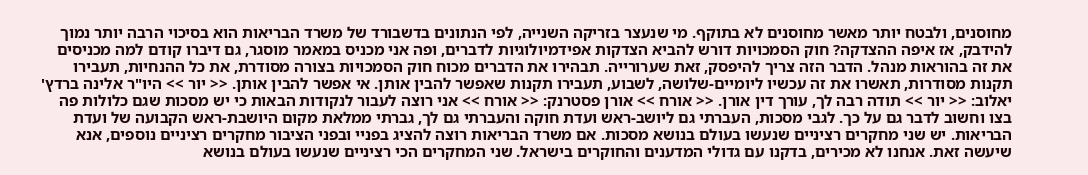מחוסנים, ולבטח יותר מאשר מחוסנים לא בתוקף. מי שנעצר בזריקה השנייה, לפי הנתונים בדשבורד של משרד הבריאות הוא בסיכוי הרבה יותר נמוך להידבק, אז איפה ההצדקה? חוק הסמכויות דורש להביא הצדקות אפידמיולוגיות לדברים, ופה אני מכניס במאמר מוסגר, גם דיברו קודם למה מכניסים את זה בהוראות מנהל. הדבר הזה צריך להיפסק, זאת שערורייה. תבהירו את הדברים מכוח חוק הסמכויות בצורה מסודרת, את כל ההנחיות, תעבירו תקנות מסודרות, תאשרו את זה עכשיו ליומיים-שלושה, לשבוע, תעבירו תקנות שאפשר להבין אותן. אי אפשר להבין אותן. << יור >> היו"ר אלינה ברדץ' יאלוב: << יור >> תודה רבה לך, עורך דין אורן. << אורח >> אורן פסטרנק: << אורח >> אני רוצה לעבור לנקודות הבאות כי יש מסכות שגם כלולות פה בצו וחשוב לדבר גם על כך. לגבי מסכות, העברתי גם ליושב-ראש ועדת חוקה והעברתי גם לך, גברתי ממלאת מקום היושבת-ראש הקבועה של ועדת הבריאות. יש שני מחקרים רציניים שנעשו בעולם בנושא מסכות. אם משרד הבריאות רוצה להציג בפניי ובפני הציבור מחקרים רציניים נוספים, אנא שיעשה זאת. אנחנו לא מכירים, בדקנו עם גדולי המדענים והחוקרים בישראל. שני המחקרים הכי רציניים שנעשו בעולם בנושא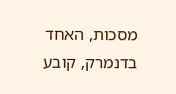מסכות, האחד בדנמרק, קובע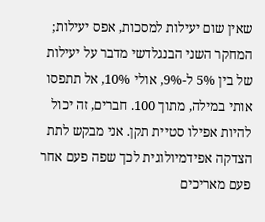שאין שום יעילות למסכות, אפס יעילות; המחקר השני הבנגלדשי מדבר על יעילות של בין 5% ל-9%, אולי 10%, אל תתפסו אותי במילה, מתוך 100. חברים, זה יכול להיות אפילו סטיית תקן. אני מבקש לתת הצדקה אפידמיולוגית לכך שפה פעם אחר פעם מאריכים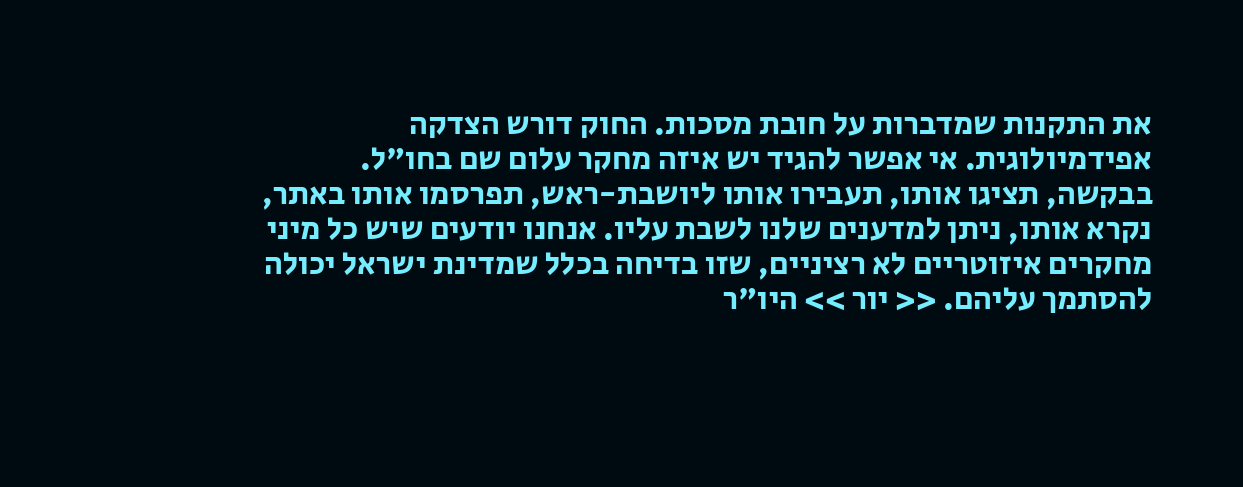את התקנות שמדברות על חובת מסכות. החוק דורש הצדקה אפידמיולוגית. אי אפשר להגיד יש איזה מחקר עלום שם בחו"ל. בבקשה, תציגו אותו, תעבירו אותו ליושבת-ראש, תפרסמו אותו באתר, נקרא אותו, ניתן למדענים שלנו לשבת עליו. אנחנו יודעים שיש כל מיני מחקרים איזוטריים לא רציניים, שזו בדיחה בכלל שמדינת ישראל יכולה להסתמך עליהם. << יור >> היו"ר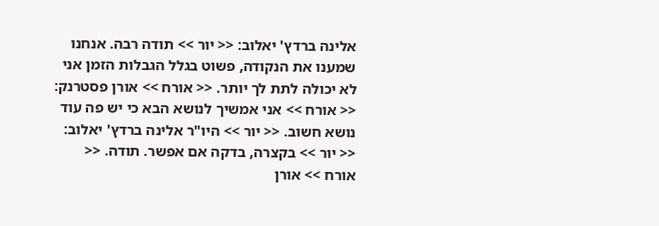אלינה ברדץ' יאלוב: << יור >> תודה רבה. אנחנו שמענו את הנקודה, פשוט בגלל הגבלות הזמן אני לא יכולה לתת לך יותר. << אורח >> אורן פסטרנק: << אורח >> אני אמשיך לנושא הבא כי יש פה עוד נושא חשוב. << יור >> היו"ר אלינה ברדץ' יאלוב: << יור >> בקצרה, בדקה אם אפשר. תודה. << אורח >> אורן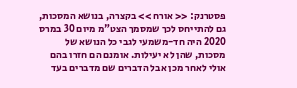פסטרנק: << אורח >> בקצרה, בנושא המסכות, גם להתייחס לכך שמסמך הצט"מ מיום 30 במרס 2020 היה חד-משמעי לגבי כל הנושא של מסכות, שהן לא יעילות. אומנם הם חזרו בהם אולי לאחר מכן אבל הדברים שם מדברים בעד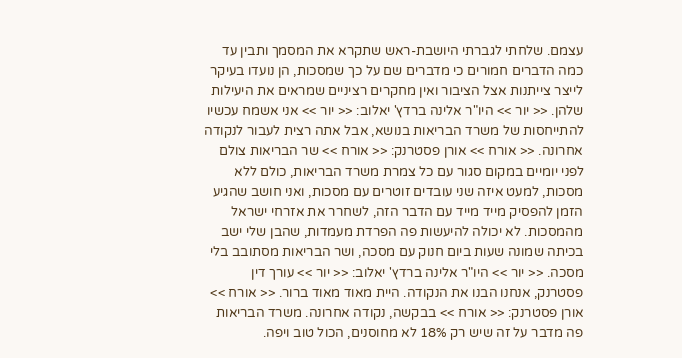עצמם. שלחתי לגברתי היושבת-ראש שתקרא את המסמך ותבין עד כמה הדברים חמורים כי מדברים שם על כך שמסכות, הן נועדו בעיקר לייצר צייתנות אצל הציבור ואין מחקרים רציניים שמראים את היעילות שלהן. << יור >> היו"ר אלינה ברדץ' יאלוב: << יור >> אני אשמח עכשיו להתייחסות של משרד הבריאות בנושא, אבל אתה רצית לעבור לנקודה אחרונה. << אורח >> אורן פסטרנק: << אורח >> שר הבריאות צולם לפני יומיים במקום סגור עם כל צמרת משרד הבריאות, כולם ללא מסכות, למעט איזה שני עובדים זוטרים עם מסכות, ואני חושב שהגיע הזמן להפסיק מייד מייד עם הדבר הזה, לשחרר את אזרחי ישראל מהמסכות. לא יכולה להיעשות פה הפרדת מעמדות, שהבן שלי ישב בכיתה שמונה שעות ביום חנוק עם מסכה, ושר הבריאות מסתובב בלי מסכה. << יור >> היו"ר אלינה ברדץ' יאלוב: << יור >> עורך דין פסטרנק, אנחנו הבנו את הנקודה. היית מאוד מאוד ברור. << אורח >> אורן פסטרנק: << אורח >> בבקשה, נקודה אחרונה. משרד הבריאות פה מדבר על זה שיש רק 18% לא מחוסנים, הכול טוב ויפה.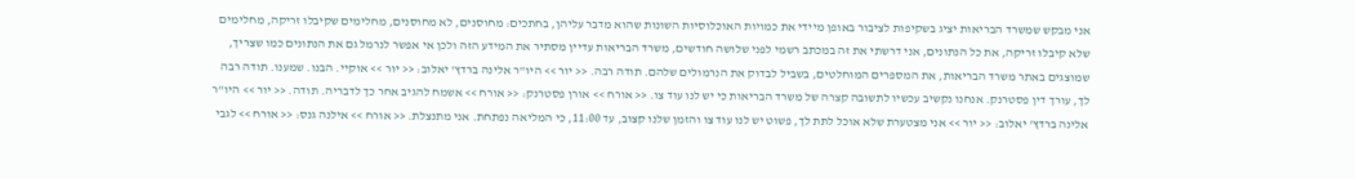אני מבקש שמשרד הבריאות יציג בשקיפות לציבור באופן מיידי את כמויות האוכלוסיות השונות שהוא מדבר עליהן, בחתכים: מחוסנים, לא מחוסנים, מחלימים שקיבלו זריקה, מחלימים שלא קיבלו זריקה, את כל הנתונים, אני דרשתי את זה במכתב רשמי לפני שלושה חודשים, משרד הבריאות עדיין מסתיר את המידע הזה ולכן אי אפשר לנרמל גם את הנתונים כמו שצריך, שמוצגים באתר משרד הבריאות, את המספרים המוחלטים, בשביל לבדוק את הנרמולים שלהם. תודה רבה. << יור >> היו"ר אלינה ברדץ' יאלוב: << יור >> אוקיי. הבנו. שמענו. תודה רבה לך, עורך דין פסטרנק. אנחנו נקשיב עכשיו לתשובה קצרה של משרד הבריאות כי יש לנו עוד צו. << אורח >> אורן פסטרנק: << אורח >> אשמח להגיב אחר כך לדבריה. תודה. << יור >> היו"ר אלינה ברדץ' יאלוב: << יור >> אני מצטערת שלא אוכל לתת לך, פשוט יש לנו עוד צו והזמן שלנו קצוב, עד 11:00, כי המליאה נפתחת. אני מתנצלת. << אורח >> אילנה גנס: << אורח >> לגבי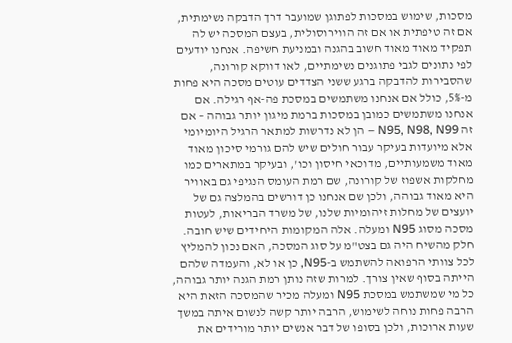מסכות, שימוש במסכות לפתוגן שמועבר דרך הדבקה נשימתית, אם זה טיפתית או אם זה הווירוסולית, בעצם המסכה יש לה תפקיד מאוד מאוד חשוב בהגנה ובמניעת חשיפה. אנחנו יודעים לפי נתונים לגבי פתוגנים נשימתיים, לאו דווקא קורונה, שהסבירות להדבקה ברגע ששני הצדדים עוטים מסכה היא פחות מ-5%, כולל אם אנחנו משתמשים במסכת פה-אף רגילה. אם אנחנו משתמשים כמובן במסכות ברמת מיגון יותר גבוהה – אם זה N95, N98, N99 – הן לא נדרשות למתאר הרגיל היומיומי אלא מיועדות בעיקר עבור חולים שיש להם גורמי סיכון מאוד מאוד משמעותיים, מדוכאי חיסון וכו', ובעיקר במתארים כמו מחלקות אשפוז של קורונה, שם רמת העומס הנגיפי גם באוויר היא מאוד גבוהה, ולכן שם אנחנו כן דורשים בהמלצה גם של יועצים של מחלות זיהומיות שלנו, של משרד הבריאות, לעטות מסכה מסוג N95 ומעלה. אלה המקומות היחידים שיש חובה. חלק מהשיח היה גם בצט"מ על סוג המסכה, האם נכון להמליץ לכל צוותי הרפואה להשתמש ב-N95, כן או לא, והעמדה שלהם הייתה בסוף שאין צורך. למרות שזה נותן רמת הגנה יותר גבוהה, כל מי שמשתמש במסכת N95 ומעלה מכיר שהמסכה הזאת היא הרבה פחות נוחה לשימוש, הרבה יותר קשה לנשום איתה במשך שעות ארוכות, ולכן בסופו של דבר אנשים יותר מורידים את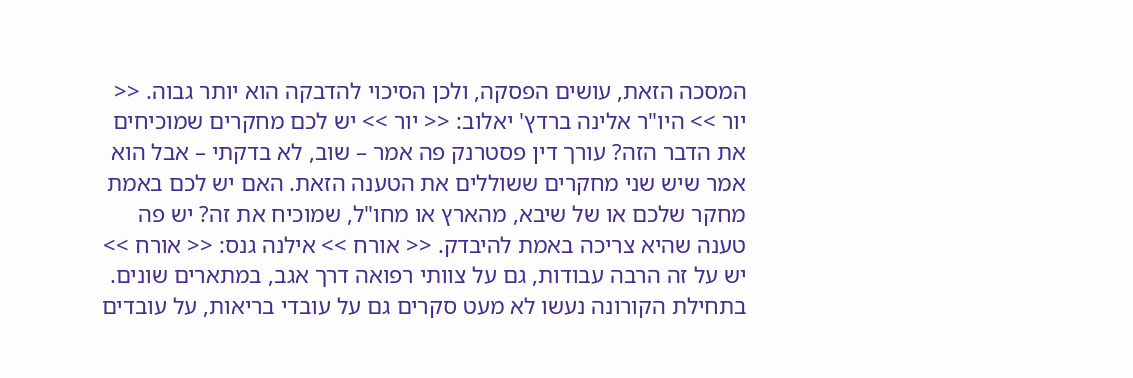המסכה הזאת, עושים הפסקה, ולכן הסיכוי להדבקה הוא יותר גבוה. << יור >> היו"ר אלינה ברדץ' יאלוב: << יור >> יש לכם מחקרים שמוכיחים את הדבר הזה? עורך דין פסטרנק פה אמר – שוב, לא בדקתי – אבל הוא אמר שיש שני מחקרים ששוללים את הטענה הזאת. האם יש לכם באמת מחקר שלכם או של שיבא, מהארץ או מחו"ל, שמוכיח את זה? יש פה טענה שהיא צריכה באמת להיבדק. << אורח >> אילנה גנס: << אורח >> יש על זה הרבה עבודות, גם על צוותי רפואה דרך אגב, במתארים שונים. בתחילת הקורונה נעשו לא מעט סקרים גם על עובדי בריאות, על עובדים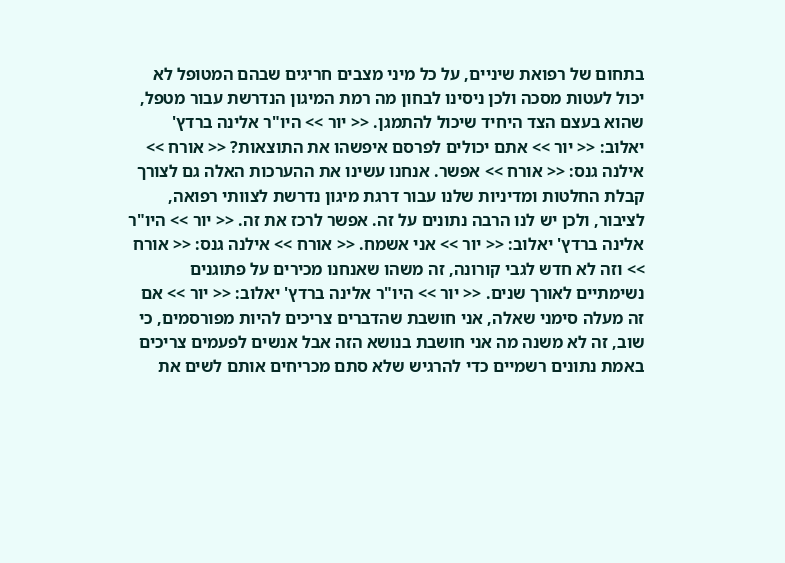בתחום של רפואת שיניים, על כל מיני מצבים חריגים שבהם המטופל לא יכול לעטות מסכה ולכן ניסינו לבחון מה רמת המיגון הנדרשת עבור מטפל, שהוא בעצם הצד היחיד שיכול להתמגן. << יור >> היו"ר אלינה ברדץ' יאלוב: << יור >> אתם יכולים לפרסם איפשהו את התוצאות? << אורח >> אילנה גנס: << אורח >> אפשר. אנחנו עשינו את ההערכות האלה גם לצורך קבלת החלטות ומדיניות שלנו עבור דרגת מיגון נדרשת לצוותי רפואה, לציבור, ולכן יש לנו הרבה נתונים על זה. אפשר לרכז את זה. << יור >> היו"ר אלינה ברדץ' יאלוב: << יור >> אני אשמח. << אורח >> אילנה גנס: << אורח >> וזה לא חדש לגבי קורונה, זה משהו שאנחנו מכירים על פתוגנים נשימתיים לאורך שנים. << יור >> היו"ר אלינה ברדץ' יאלוב: << יור >> אם זה מעלה סימני שאלה, אני חושבת שהדברים צריכים להיות מפורסמים, כי שוב, זה לא משנה מה אני חושבת בנושא הזה אבל אנשים לפעמים צריכים באמת נתונים רשמיים כדי להרגיש שלא סתם מכריחים אותם לשים את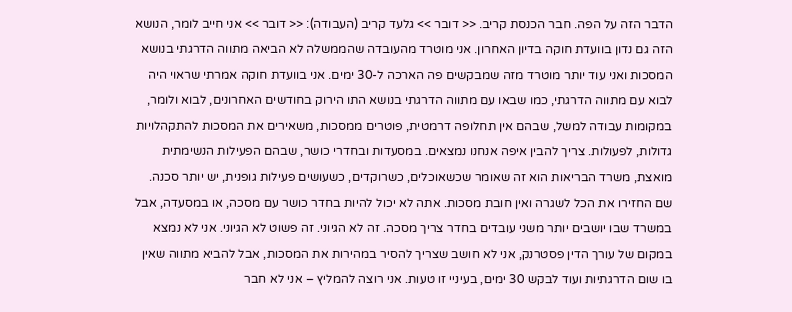הדבר הזה על הפה. חבר הכנסת קריב. << דובר >> גלעד קריב (העבודה): << דובר >> אני חייב לומר, הנושא הזה גם נדון בוועדת חוקה בדיון האחרון. אני מוטרד מהעובדה שהממשלה לא הביאה מתווה הדרגתי בנושא המסכות ואני עוד יותר מוטרד מזה שמבקשים פה הארכה ל-30 ימים. אני בוועדת חוקה אמרתי שראוי היה לבוא עם מתווה הדרגתי, כמו שבאו עם מתווה הדרגתי בנושא התו הירוק בחודשים האחרונים, לבוא ולומר, במקומות עבודה למשל, שבהם אין תחלופה דרמטית, פוטרים ממסכות, משאירים את המסכות להתקהלויות גדולות, לפעולות. צריך להבין איפה אנחנו נמצאים. במסעדות ובחדרי כושר, שבהם הפעילות הנשימתית מואצת, משרד הבריאות הוא זה שאומר שכשאוכלים, כשרוקדים, כשעושים פעילות גופנית, יש יותר סכנה. שם החזירו את הכל לשגרה ואין חובת מסכות. אתה לא יכול להיות בחדר כושר עם מסכה, או במסעדה, אבל במשרד שבו יושבים יותר משני עובדים בחדר צריך מסכה. זה לא הגיוני. זה פשוט לא הגיוני. אני לא נמצא במקום של עורך הדין פסטרנק, אני לא חושב שצריך להסיר במהירות את המסכות, אבל להביא מתווה שאין בו שום הדרגתיות ועוד לבקש 30 ימים, בעיניי זו טעות. אני רוצה להמליץ – אני לא חבר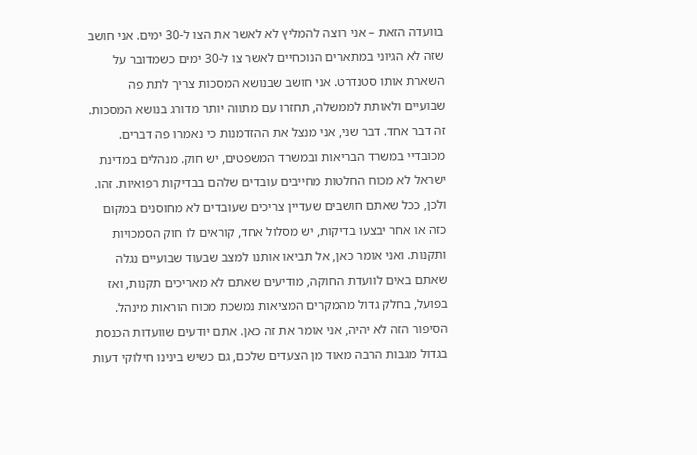בוועדה הזאת – אני רוצה להמליץ לא לאשר את הצו ל-30 ימים. אני חושב שזה לא הגיוני במתארים הנוכחיים לאשר צו ל-30 ימים כשמדובר על השארת אותו סטנדרט. אני חושב שבנושא המסכות צריך לתת פה שבועיים ולאותת לממשלה, תחזרו עם מתווה יותר מדורג בנושא המסכות. זה דבר אחד. דבר שני, אני מנצל את ההזדמנות כי נאמרו פה דברים. מכובדיי במשרד הבריאות ובמשרד המשפטים, יש חוק. מנהלים במדינת ישראל לא מכוח החלטות מחייבים עובדים שלהם בבדיקות רפואיות. זהו. ולכן, ככל שאתם חושבים שעדיין צריכים שעובדים לא מחוסנים במקום כזה או אחר יבצעו בדיקות, יש מסלול אחד, קוראים לו חוק הסמכויות ותקנות. ואני אומר כאן, אל תביאו אותנו למצב שבעוד שבועיים נגלה שאתם באים לוועדת החוקה, מודיעים שאתם לא מאריכים תקנות, ואז בפועל, בחלק גדול מהמקרים המציאות נמשכת מכוח הוראות מינהל. הסיפור הזה לא יהיה, אני אומר את זה כאן. אתם יודעים שוועדות הכנסת בגדול מגבות הרבה מאוד מן הצעדים שלכם, גם כשיש בינינו חילוקי דעות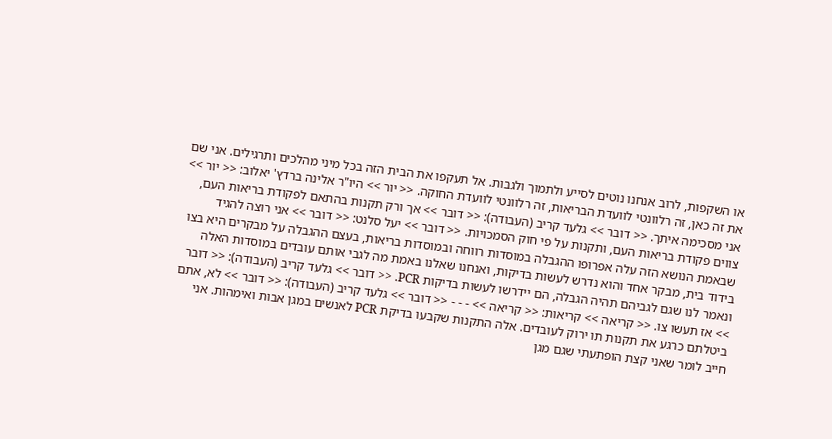או השקפות, לרוב אנחנו נוטים לסייע ולתמוך ולגבות. אל תעקפו את הבית הזה בכל מיני מהלכים ותרגילים. אני שם את זה כאן, זה רלוונטי לוועדת הבריאות, זה רלוונטי לוועדת החוקה. << יור >> היו"ר אלינה ברדץ' יאלוב: << יור >> אני מסכימה איתך. << דובר >> גלעד קריב (העבודה): << דובר >> אך ורק תקנות בהתאם לפקודת בריאות העם, צווים פקודת בריאות העם, ותקנות על פי חוק הסמכויות. << דובר >> יעל סלנט: << דובר >> אני רוצה להגיד שבאמת הנושא הזה עלה אפרופו ההגבלה במוסדות רווחה ובמוסדות בריאות, בעצם ההגבלה על מבקרים היא בצו בידוד בית, מבקר אחד והוא נדרש לעשות בדיקות, ואנחנו שאלנו באמת מה לגבי אותם עובדים במוסדות האלה ונאמר לנו שגם לגביהם תהיה הגבלה, הם יידרשו לעשות בדיקות PCR. << דובר >> גלעד קריב (העבודה): << דובר >> אז תעשו צו. << קריאה >> קריאות: << קריאה >> - - - << דובר >> גלעד קריב (העבודה): << דובר >> לא, אתם ביטלתם כרגע את תקנות תו ירוק לעובדים. אלה התקנות שקבעו בדיקת PCR לאנשים במגן אבות ואימהות. אני חייב לומר שאני קצת הופתעתי שגם מגן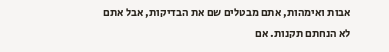אבות ואימהות, אתם מבטלים שם את הבדיקות, אבל אתם לא הנחתם תקנות. אם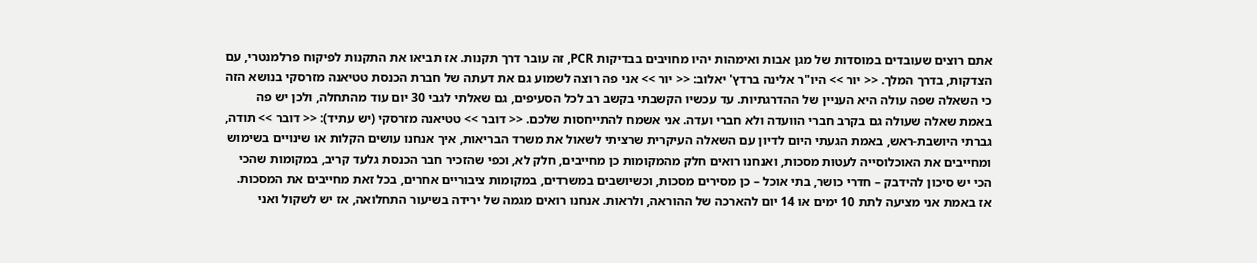אתם רוצים שעובדים במוסדות של מגן אבות ואימהות יהיו מחויבים בבדיקות PCR, זה עובר דרך תקנות. אז תביאו את התקנות לפיקוח פרלמנטרי, עם הצדקות, בדרך המלך. << יור >> היו"ר אלינה ברדץ' יאלוב: << יור >> אני פה רוצה לשמוע גם את דעתה של חברת הכנסת טטיאנה מזרסקי בנושא הזה כי השאלה שפה עולה היא העניין של ההדרגתיות. עד עכשיו הקשבתי בקשב רב לכל הסעיפים, גם שאלתי לגבי 30 יום עוד מהתחלה, ולכן יש פה באמת שאלה שעולה גם בקרב חברי הוועדה ולא חברי ועדה. אני אשמח להתייחסות שלכם. << דובר >> טטיאנה מזרסקי (יש עתיד): << דובר >> תודה, גברתי היושבת-ראש, באמת הגעתי היום לדיון עם השאלה העיקרית שרציתי לשאול את משרד הבריאות, איך אנחנו עושים הקלות או שינויים בשימוש ומחייבים את האוכלוסייה לעטות מסכות, ואנחנו רואים חלק מהמקומות כן מחייבים, חלק לא, וכפי שהזכיר חבר הכנסת גלעד קריב, במקומות שהכי הכי יש סיכון להידבק – חדרי כושר, בתי אוכל – כן מסירים מסכות, וכשיושבים במשרדים, במקומות ציבוריים אחרים, בכל זאת מחייבים את המסכות. אז באמת אני מציעה לתת 10 ימים או 14 יום להארכה של ההוראה, ולראות. אנחנו רואים מגמה של ירידה בשיעור התחלואה, אז יש לשקול ואני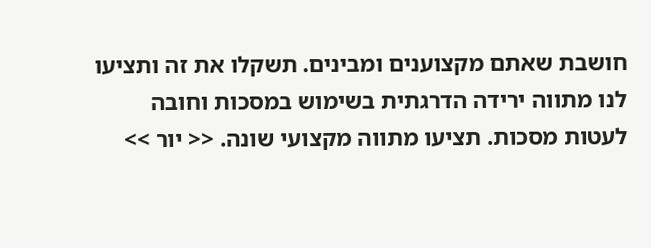חושבת שאתם מקצוענים ומבינים. תשקלו את זה ותציעו לנו מתווה ירידה הדרגתית בשימוש במסכות וחובה לעטות מסכות. תציעו מתווה מקצועי שונה. << יור >>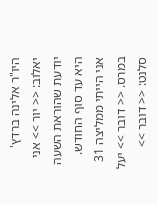היו"ר אלינה ברדץ' יאלוב: << יור >> אני יודעת שהוראת השעה היא עד סוף החודש. אני הייתי ממליצה 31 במרס. << דובר >> יעל סלנט: << דובר >>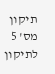תיקון מס' 5 לתיקון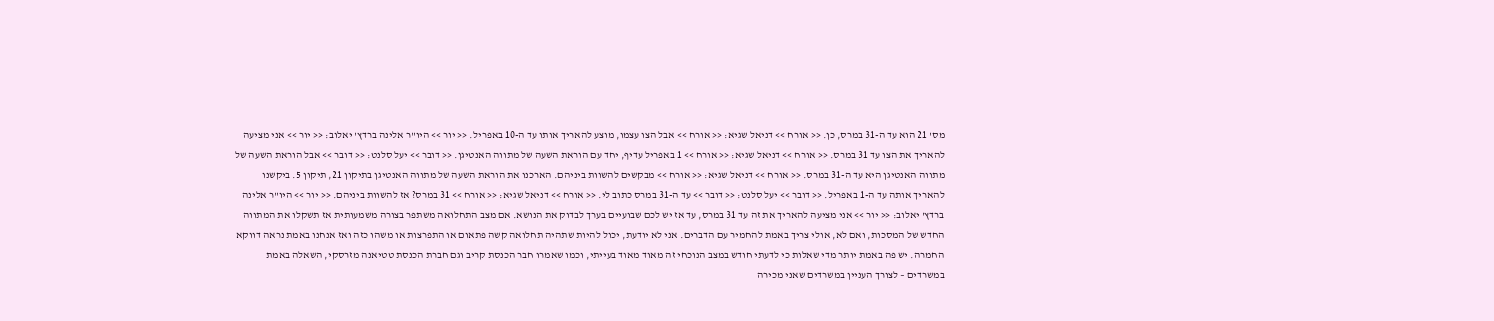מס' 21 הוא עד ה-31 במרס, כן. << אורח >> דניאל שגיא: << אורח >> אבל הצו עצמו, מוצע להאריך אותו עד ה-10 באפריל. << יור >> היו"ר אלינה ברדץ' יאלוב: << יור >> אני מציעה להאריך את הצו עד 31 במרס. << אורח >> דניאל שגיא: << אורח >> 1 באפריל עדיף, יחד עם הוראת השעה של מתווה האנטיגן. << דובר >> יעל סלנט: << דובר >> אבל הוראת השעה של מתווה האנטיגן היא עד ה-31 במרס. << אורח >> דניאל שגיא: << אורח >> מבקשים להשוות ביניהם. הארכנו את הוראת השעה של מתווה האנטיגן בתיקון 21, תיקון 5. ביקשנו להאריך אותה עד ה-1 באפריל. << דובר >> יעל סלנט: << דובר >> עד ה-31 במרס כתוב לי. << אורח >> דניאל שגיא: << אורח >> 31 במרס? אז להשוות ביניהם. << יור >> היו"ר אלינה ברדץ' יאלוב: << יור >> אני מציעה להאריך את זה עד 31 במרס, עד אז יש לכם שבועיים בערך לבדוק את הנושא. אם מצב התחלואה משתפר בצורה משמעותית אז תשקלו את המתווה החדש של המסכות, ואם לא, אולי צריך באמת להחמיר עם הדברים. אני לא יודעת, יכול להיות שתהיה תחלואה קשה פתאום או התפרצות או משהו כזה ואז אנחנו באמת נראה דווקא החמרה. יש פה באמת יותר מדי שאלות כי לדעתי חודש במצב הנוכחי זה מאוד מאוד בעייתי, וכמו שאמרו חבר הכנסת קריב וגם חברת הכנסת טטיאנה מזרסקי, השאלה באמת במשרדים – לצורך העניין במשרדים שאני מכירה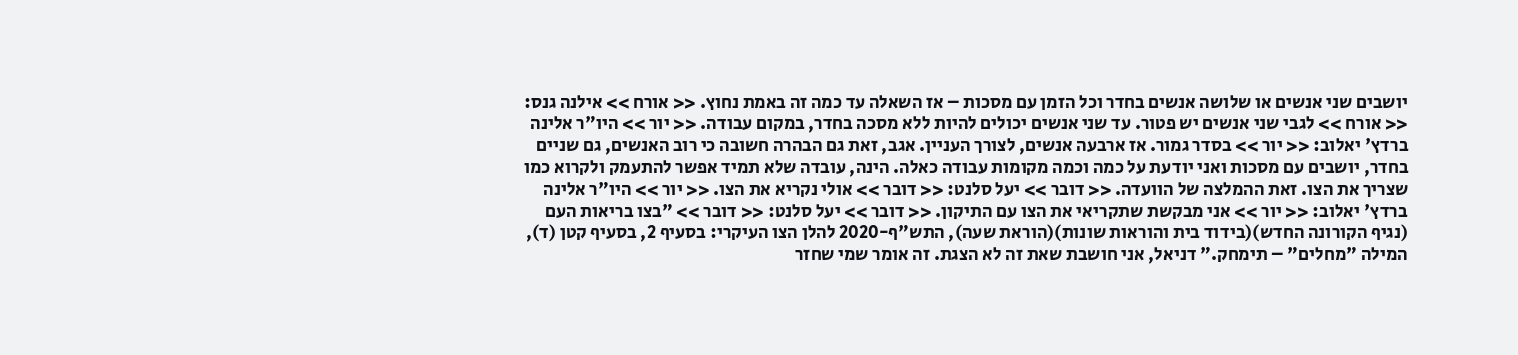יושבים שני אנשים או שלושה אנשים בחדר וכל הזמן עם מסכות – אז השאלה עד כמה זה באמת נחוץ. << אורח >> אילנה גנס: << אורח >> לגבי שני אנשים יש פטור. עד שני אנשים יכולים להיות ללא מסכה בחדר, במקום עבודה. << יור >> היו"ר אלינה ברדץ' יאלוב: << יור >> בסדר גמור. אז ארבעה אנשים, לצורך העניין. אגב, זאת גם הבהרה חשובה כי רוב האנשים, גם שניים בחדר, יושבים עם מסכות ואני יודעת על כמה וכמה מקומות עבודה כאלה. הינה, עובדה שלא תמיד אפשר להתעמק ולקרוא כמו שצריך את הצו. זאת ההמלצה של הוועדה. << דובר >> יעל סלנט: << דובר >> אולי נקריא את הצו. << יור >> היו"ר אלינה ברדץ' יאלוב: << יור >> אני מבקשת שתקריאי את הצו עם התיקון. << דובר >> יעל סלנט: << דובר >> "בצו בריאות העם (נגיף הקורונה החדש)(בידוד בית והוראות שונות)(הוראת שעה), התש"ף-2020 להלן הצו העיקרי: בסעיף 2, בסעיף קטן (ד), המילה "מחלים" – תימחק." דניאל, אני חושבת שאת זה לא הצגת. זה אומר שמי שחזר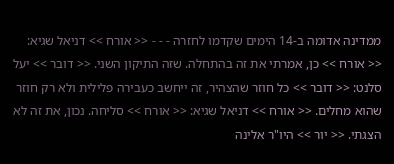ממדינה אדומה ב-14 הימים שקדמו לחזרה - - - << אורח >> דניאל שגיא: << אורח >> כן, אמרתי את זה בהתחלה. שזה התיקון השני. << דובר >> יעל סלנט: << דובר >> כל חוזר שהצהיר, זה ייחשב כעבירה פלילית ולא רק חוזר שהוא מחלים. << אורח >> דניאל שגיא: << אורח >> סליחה. נכון, את זה לא הצגתי. << יור >> היו"ר אלינה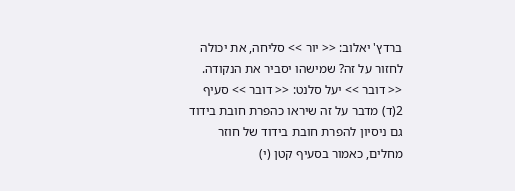ברדץ' יאלוב: << יור >> סליחה, את יכולה לחזור על זה? שמישהו יסביר את הנקודה. << דובר >> יעל סלנט: << דובר >> סעיף 2(ד) מדבר על זה שיראו כהפרת חובת בידוד גם ניסיון להפרת חובת בידוד של חוזר מחלים, כאמור בסעיף קטן (י)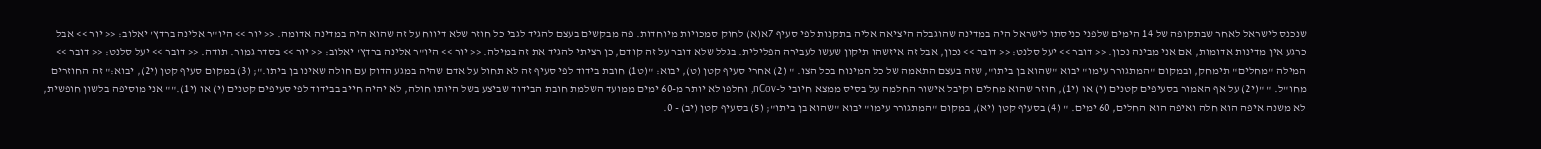שנכנס לישראל לאחר שבתקופה של 14 הימים שלפני כניסתו לישראל היה במדינה שהוגבלה היציאה אליה בתקנות לפי סעיף 7א(א) לחוק סמכויות מיוחדות. פה מבקשים בעצם להגיד לגבי כל חוזר שלא דיווח על זה שהוא היה במדינה אדומה. << יור >> היו"ר אלינה ברדץ' יאלוב: << יור >> אבל כרגע אין מדינות אדומות, אם אני מבינה נכון. << דובר >> יעל סלנט: << דובר >> נכון, אבל זה איזשהו תיקון שעשו לעבירה הפלילית. בגלל שלא דובר על זה קודם, כן רציתי להגיד את זה במילה. << יור >> היו"ר אלינה ברדץ' יאלוב: << יור >> בסדר גמור. תודה. << דובר >> יעל סלנט: << דובר >> המילה "מחלים" תימחק, ובמקום "המתגורר עימו" יבוא "שהוא בן ביתו", שזה בעצם התאמה של כל המינוח בכל הצו. " (2) אחרי סעיף קטן (ט), יבוא: "(ט1) חובת בידוד לפי סעיף זה לא תחול על אדם שהיה במגע הדוק עם חולה שאינו בן ביתו."; (3) במקום סעיף קטן (י2), יבוא:" זה החוזרים מחו"ל. " "(י2) על אף האמור בסעיפים קטנים (י) או (י1), חוזר שהוא מחלים וקיבל אישור החלמה על בסיס ממצא חיובי ל-nCov, וחלפו לא יותר מ-60 ימים ממועד השלמת חובת הבידוד שביצע בשל היותו חולה, לא יהיה חייב בבידוד לפי סעיפים קטנים (י) או (י1)."" אני מוסיפה בלשון חופשית, לא משנה איפה הוא חלה ואיפה הוא החלים, 60 ימים. " (4) בסעיף קטן (יא), במקום "המתגורר עימו" יבוא "שהוא בן ביתו"; (5) בסעיף קטן (יב) - 0.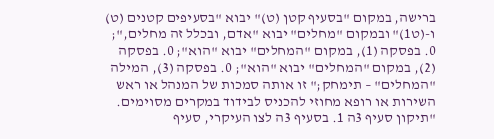ברישה, במקום "בסעיף קטן (ט)" יבוא "בסעיפים קטנים (ט) ו-(ט1)" ובמקום "מחלים" יבוא "אדם, ובכלל זה מחלים,"; 0. בפסקה (1), במקום "המחלים" יבוא "הוא"; 0. בפסקה (2), במקום "המחלים" יבוא "הוא"; 0. בפסקה (3), המילה "המחלים" – תימחק;" זו אותה סמכות של המנהל או ראש השירות או רופא מחוזי להכניס לבידוד במקרים מסוימים. "תיקון סעיף 3ה 1. בסעיף 3ה לצו העיקרי, סעיף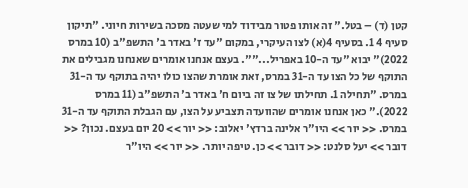קטן (ד) – בטל." זה אותו פטור מבידוד למי שעטה מסכה בשירות חיוני. "תיקון סעיף 4 1. בסעיף 4(א) לצו העיקרי, במקום "עד ז' באדר ב' התשפ"ב (10 במרס 2022)" יבוא "עד ה-10 באפריל..."". בעצם אנחנו אומרים שאנחנו מגבילים את התוקף של כל הצו עד ה-31 במרס, זאת אומרת שהצו כולו יהיה בתוקף עד ה-31 במרס. "תחילה 1. תחילתו של צו זה ביום ח' באדר ב' התשפ"ב (11 במרס 2022)." כאן אנחנו אומרים שהוועדה תצביע על הצו, עם הגבלת התוקף עד ה-31 במרס. << יור >> היו"ר אלינה ברדץ' יאלוב: << יור >> 20 יום בעצם. נכון? << דובר >> יעל סלנט: << דובר >> כן. טיפה יותר. << יור >> היו"ר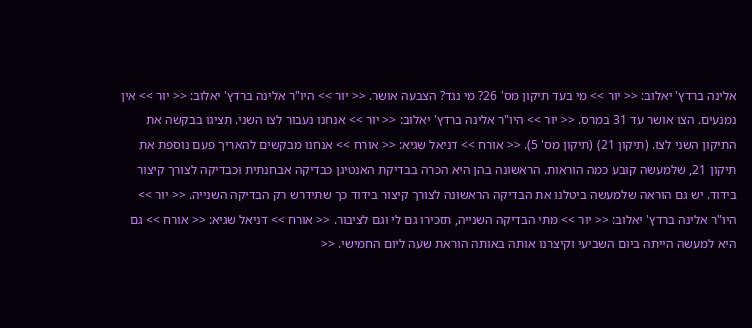אלינה ברדץ' יאלוב: << יור >> מי בעד תיקון מס' 26? מי נגד? הצבעה אושר. << יור >> היו"ר אלינה ברדץ' יאלוב: << יור >> אין נמנעים. הצו אושר עד 31 במרס. << יור >> היו"ר אלינה ברדץ' יאלוב: << יור >> אנחנו נעבור לצו השני. תציגו בבקשה את התיקון השני לצו. (תיקון 21) (תיקון מס' 5). << אורח >> דניאל שגיא: << אורח >> אנחנו מבקשים להאריך פעם נוספת את תיקון 21, שלמעשה קובע כמה הוראות. הראשונה בהן היא הכרה בבדיקת האנטיגן כבדיקה אבחנתית וכבדיקה לצורך קיצור בידוד. יש גם הוראה שלמעשה ביטלנו את הבדיקה הראשונה לצורך קיצור בידוד כך שתידרש רק הבדיקה השנייה. << יור >> היו"ר אלינה ברדץ' יאלוב: << יור >> מתי הבדיקה השנייה, תזכירו גם לי וגם לציבור. << אורח >> דניאל שגיא: << אורח >> גם היא למעשה הייתה ביום השביעי וקיצרנו אותה באותה הוראת שעה ליום החמישי. <<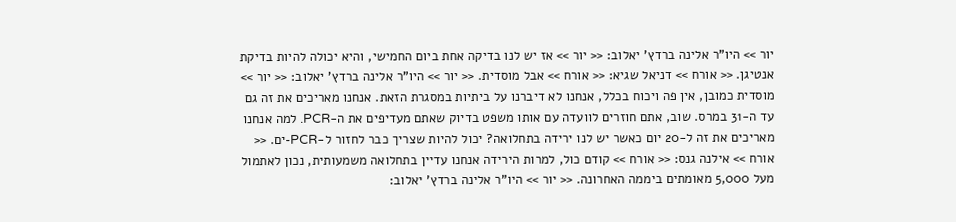יור >> היו"ר אלינה ברדץ' יאלוב: << יור >> אז יש לנו בדיקה אחת ביום החמישי, והיא יכולה להיות בדיקת אנטיגן. << אורח >> דניאל שגיא: << אורח >> אבל מוסדית. << יור >> היו"ר אלינה ברדץ' יאלוב: << יור >> מוסדית כמובן, אין פה ויכוח בכלל, אנחנו לא דיברנו על ביתיות במסגרת הזאת. אנחנו מאריכים את זה גם עד ה-31 במרס. שוב, אתם חוזרים לוועדה עם אותו משפט בדיוק שאתם מעדיפים את ה-PCR. למה אנחנו מאריכים את זה ל-20 יום כאשר יש לנו ירידה בתחלואה? יכול להיות שצריך כבר לחזור ל-PCR-ים. << אורח >> אילנה גנס: << אורח >> קודם כול, למרות הירידה אנחנו עדיין בתחלואה משמעותית, נכון לאתמול מעל 5,000 מאומתים ביממה האחרונה. << יור >> היו"ר אלינה ברדץ' יאלוב: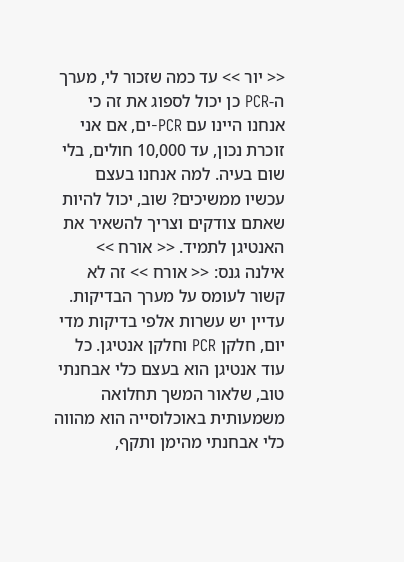<< יור >> עד כמה שזכור לי, מערך ה-PCR כן יכול לספוג את זה כי אנחנו היינו עם PCR-ים, אם אני זוכרת נכון, עד 10,000 חולים, בלי שום בעיה. למה אנחנו בעצם עכשיו ממשיכים? שוב, יכול להיות שאתם צודקים וצריך להשאיר את האנטיגן לתמיד. << אורח >> אילנה גנס: << אורח >> זה לא קשור לעומס על מערך הבדיקות. עדיין יש עשרות אלפי בדיקות מדי יום, חלקן PCR וחלקן אנטיגן. כל עוד אנטיגן הוא בעצם כלי אבחנתי טוב, שלאור המשך תחלואה משמעותית באוכלוסייה הוא מהווה כלי אבחנתי מהימן ותקף,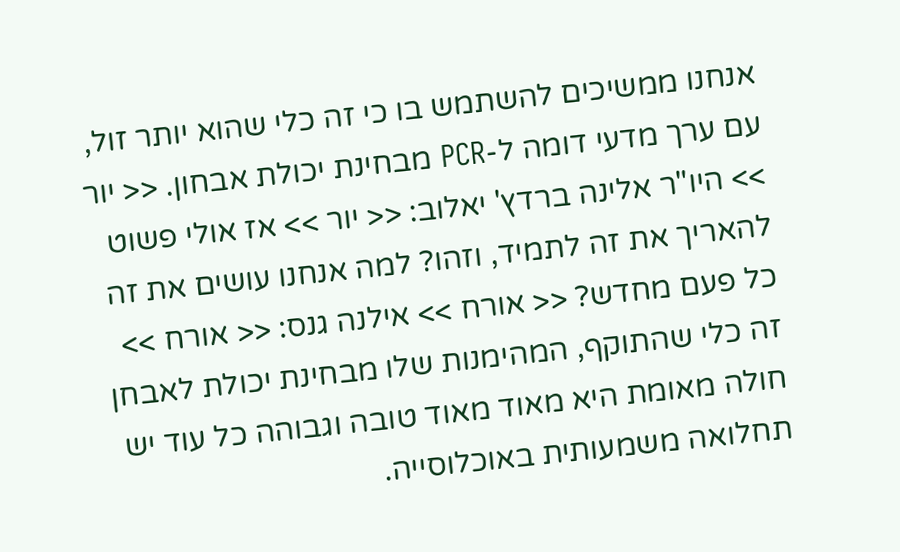אנחנו ממשיכים להשתמש בו כי זה כלי שהוא יותר זול, עם ערך מדעי דומה ל-PCR מבחינת יכולת אבחון. << יור >> היו"ר אלינה ברדץ' יאלוב: << יור >> אז אולי פשוט להאריך את זה לתמיד, וזהו? למה אנחנו עושים את זה כל פעם מחדש? << אורח >> אילנה גנס: << אורח >> זה כלי שהתוקף, המהימנות שלו מבחינת יכולת לאבחן חולה מאומת היא מאוד מאוד טובה וגבוהה כל עוד יש תחלואה משמעותית באוכלוסייה.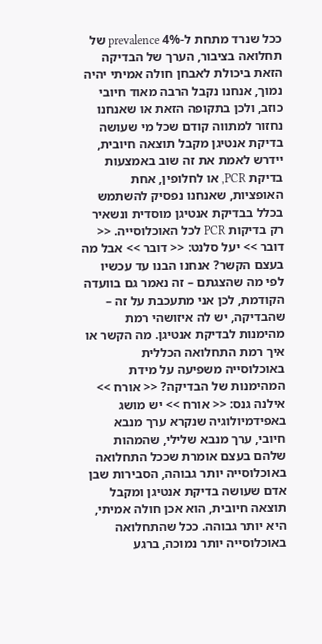ככל שנרד מתחת ל-4% prevalence של תחלואה בציבור, הערך של הבדיקה הזאת ביכולת לאבחן חולה אמיתי יהיה נמוך, אנחנו נקבל הרבה מאוד חיובי כוזב, ולכן בתקופה הזאת או שאנחנו נחזור למתווה קודם שכל מי שעושה בדיקת אנטיגן מקבל תוצאה חיובית, יידרש לאמת את זה שוב באמצעות בדיקת PCR, או לחלופין, אחת האופציות, שאנחנו נפסיק להשתמש בכלל בבדיקת אנטיגן מוסדית ונשאיר רק בדיקות PCR לכל האוכלוסייה. << דובר >> יעל סלנט: << דובר >> אבל מה בעצם הקשר? אנחנו הבנו עד עכשיו לפי מה שהצגתם – זה נאמר גם בוועדה הקודמת, לכן אני מתעכבת על זה – שהבדיקה, יש לה איזושהי רמת מהימנות לבדיקת אנטיגן. מה הקשר או איך רמת התחלואה הכללית באוכלוסייה משפיעה על מידת המהימנות של הבדיקה? << אורח >> אילנה גנס: << אורח >> יש מושג באפידמיולוגיה שנקרא ערך מנבא חיובי, ערך מנבא שלילי, שהמהות שלהם בעצם אומרת שככל התחלואה באוכלוסייה יותר גבוהה, הסבירות שבן אדם שעושה בדיקת אנטיגן ומקבל תוצאה חיובית, הוא אכן חולה אמיתי, היא יותר גבוהה. ככל שהתחלואה באוכלוסייה יותר נמוכה, ברגע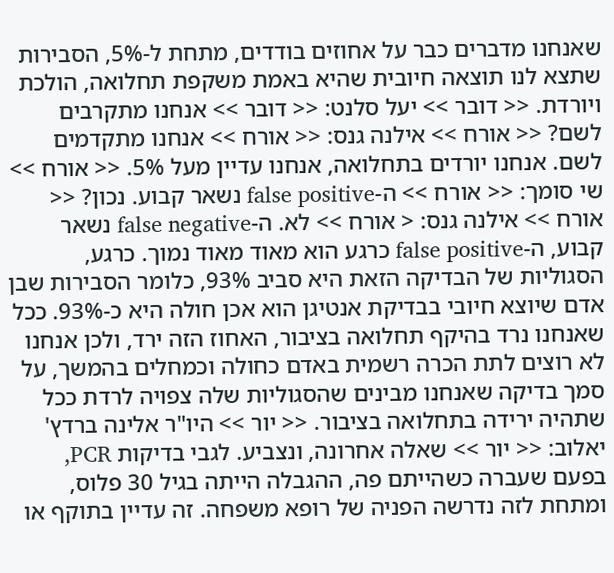שאנחנו מדברים כבר על אחוזים בודדים, מתחת ל-5%, הסבירות שתצא לנו תוצאה חיובית שהיא באמת משקפת תחלואה, הולכת ויורדת. << דובר >> יעל סלנט: << דובר >> אנחנו מתקרבים לשם? << אורח >> אילנה גנס: << אורח >> אנחנו מתקדמים לשם. אנחנו יורדים בתחלואה, אנחנו עדיין מעל 5%. << אורח >> שי סומך: << אורח >> ה-false positive נשאר קבוע. נכון? << אורח >> אילנה גנס: < אורח >> לא. ה-false negative נשאר קבוע, ה-false positive כרגע הוא מאוד מאוד נמוך. כרגע, הסגוליות של הבדיקה הזאת היא סביב 93%, כלומר הסבירות שבן אדם שיוצא חיובי בבדיקת אנטיגן הוא אכן חולה היא כ-93%. ככל שאנחנו נרד בהיקף תחלואה בציבור, האחוז הזה ירד, ולכן אנחנו לא רוצים לתת הכרה רשמית באדם כחולה וכמחלים בהמשך, על סמך בדיקה שאנחנו מבינים שהסגוליות שלה צפויה לרדת ככל שתהיה ירידה בתחלואה בציבור. << יור >> היו"ר אלינה ברדץ' יאלוב: << יור >> שאלה אחרונה, ונצביע. לגבי בדיקות PCR, בפעם שעברה כשהייתם פה, ההגבלה הייתה בגיל 30 פלוס, ומתחת לזה נדרשה הפניה של רופא משפחה. זה עדיין בתוקף או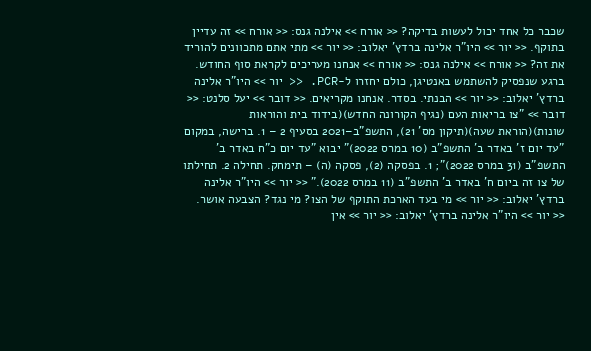שכבר כל אחד יכול לעשות בדיקה? << אורח >> אילנה גנס: << אורח >> זה עדיין בתוקף. << יור >> היו"ר אלינה ברדץ' יאלוב: << יור >> מתי אתם מתכוונים להוריד את זה? << אורח >> אילנה גנס: << אורח >> אנחנו מעריכים לקראת סוף החודש. ברגע שנפסיק להשתמש באנטיגן, כולם יחזרו ל-PCR. << יור >> היו"ר אלינה ברדץ' יאלוב: << יור >> הבנתי. בסדר. אנחנו מקריאים. << דובר >> יעל סלנט: << דובר >> "צו בריאות העם (נגיף הקורונה החדש)(בידוד בית והוראות שונות)(הוראת שעה)(תיקון מס' 21), התשפ"ב–2021 בסעיף 2 – 1. ברישה, במקום "עד יום ז' באדר ב' התשפ"ב (10 במרס 2022)" יבוא "עד יום כ"ח באדר ב' התשפ"ב (31 במרס 2022)"; 1. בפסקה (2), פסקה (ה) – תימחק. תחילה 2. תחילתו של צו זה ביום ח' באדר ב' התשפ"ב (11 במרס 2022)." << יור >> היו"ר אלינה ברדץ' יאלוב: << יור >> מי בעד הארכת התוקף של הצו? מי נגד? הצבעה אושר. << יור >> היו"ר אלינה ברדץ' יאלוב: << יור >> אין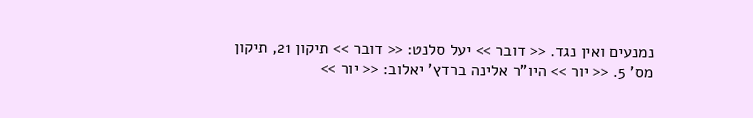נמנעים ואין נגד. << דובר >> יעל סלנט: << דובר >> תיקון 21, תיקון מס' 5. << יור >> היו"ר אלינה ברדץ' יאלוב: << יור >>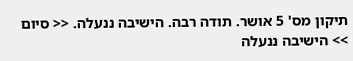תיקון מס' 5 אושר. תודה רבה. הישיבה ננעלה. << סיום >> הישיבה ננעלה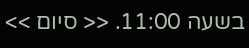בשעה 11:00. << סיום >>